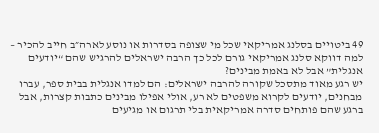49 ביטויים בסלנג אמריקאי שכל מי שצופה בסדרות או נוסע לארה״ב חייב להכיר – למה דווקא סלנג אמריקאי גורם לכל כך הרבה ישראלים להרגיש שהם “יודעים אנגלית” אבל לא באמת מבינים?
יש רגע מאוד מתסכל שקורה להרבה ישראלים: הם למדו אנגלית בבית ספר, עברו מבחנים, יודעים לקרוא משפטים לא רע, אולי אפילו מבינים כתבות קצרות, אבל ברגע שהם פותחים סדרה אמריקאית בלי תרגום או מגיעים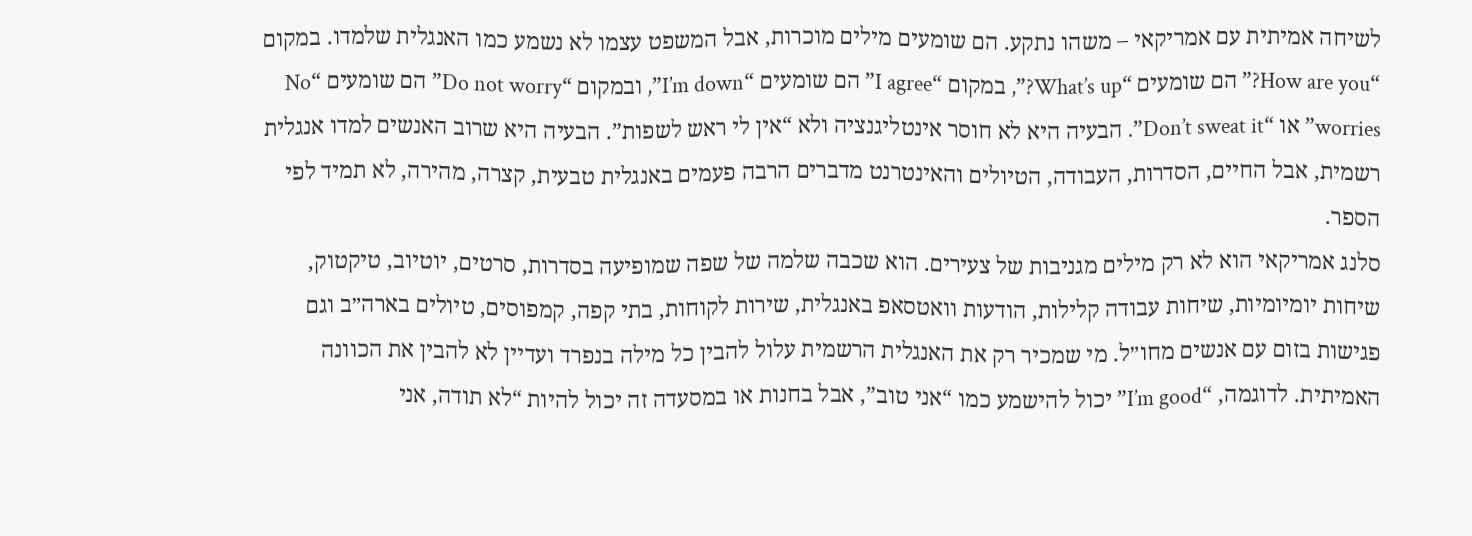לשיחה אמיתית עם אמריקאי – משהו נתקע. הם שומעים מילים מוכרות, אבל המשפט עצמו לא נשמע כמו האנגלית שלמדו. במקום “How are you?” הם שומעים “What’s up?”, במקום “I agree” הם שומעים “I’m down”, ובמקום “Do not worry” הם שומעים “No worries” או “Don’t sweat it”. הבעיה היא לא חוסר אינטליגנציה ולא “אין לי ראש לשפות”. הבעיה היא שרוב האנשים למדו אנגלית רשמית, אבל החיים, הסדרות, העבודה, הטיולים והאינטרנט מדברים הרבה פעמים באנגלית טבעית, קצרה, מהירה, לא תמיד לפי הספר.
סלנג אמריקאי הוא לא רק מילים מגניבות של צעירים. הוא שכבה שלמה של שפה שמופיעה בסדרות, סרטים, יוטיוב, טיקטוק, שיחות יומיומיות, שיחות עבודה קלילות, הודעות וואטסאפ באנגלית, שירות לקוחות, בתי קפה, קמפוסים, טיולים בארה״ב וגם פגישות בזום עם אנשים מחו״ל. מי שמכיר רק את האנגלית הרשמית עלול להבין כל מילה בנפרד ועדיין לא להבין את הכוונה האמיתית. לדוגמה, “I’m good” יכול להישמע כמו “אני טוב”, אבל בחנות או במסעדה זה יכול להיות “לא תודה, אני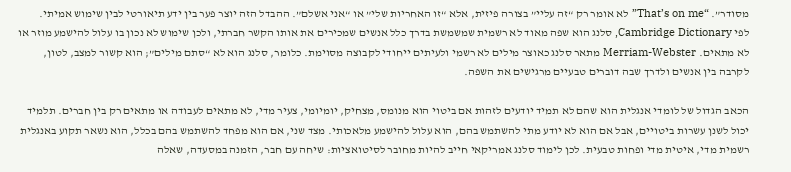מסודר”. “That’s on me” לא אומר רק “זה עליי” בצורה פיזית, אלא “זו האחריות שלי” או “אני אשלם”. ההבדל הזה יוצר פער בין ידע תיאורטי לבין שימוש אמיתי.
לפי Cambridge Dictionary, סלנג הוא שפה מאוד לא רשמית שמשמשת בדרך כלל אנשים שמכירים את אותו הקשר חברתי, ולכן שימוש לא נכון בו עלול להישמע מוזר או לא מתאים. Merriam-Webster מתאר סלנג כאוצר מילים לא רשמי ולעיתים ייחודי לקבוצה מסוימת. כלומר, סלנג הוא לא “סתם מילים”; הוא קשור למצב, לטון, לקרבה בין אנשים ולדרך שבה דוברים טבעיים מרגישים את השפה.

הכאב הגדול של לומדי אנגלית הוא שהם לא תמיד יודעים לזהות אם ביטוי הוא מנומס, מצחיק, יומיומי, צעיר מדי, לא מתאים לעבודה או מתאים רק בין חברים. תלמיד יכול לשנן עשרות ביטויים, אבל אם הוא לא יודע מתי להשתמש בהם, הוא עלול להישמע מלאכותי. מצד שני, אם הוא מפחד להשתמש בהם בכלל, הוא נשאר תקוע באנגלית רשמית מדי, איטית מדי ופחות טבעית. לכן לימוד סלנג אמריקאי חייב להיות מחובר לסיטואציות: שיחה עם חבר, הזמנה במסעדה, שאלה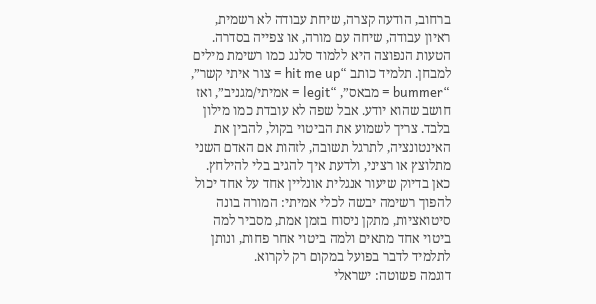ברחוב, הודעה קצרה, שיחת עבודה לא רשמית, ראיון עבודה, שיחה עם מורה, או צפייה בסדרה.
הטעות הנפוצה היא ללמוד סלנג כמו רשימת מילים למבחן. תלמיד כותב “hit me up = צור איתי קשר”, “bummer = מבאס”, “legit = אמיתי/מגניב”, ואז חושב שהוא יודע. אבל שפה לא עובדת כמו מילון בלבד. צריך לשמוע את הביטוי בקול, להבין את האינטונציה, לתרגל תשובה, לזהות אם האדם השני מתלוצץ או רציני, ולדעת איך להגיב בלי להילחץ. כאן בדיוק שיעור אנגלית אונליין אחד על אחד יכול להפוך רשימה יבשה לכלי אמיתי: המורה בונה סיטואציות, מתקן ניסוח בזמן אמת, מסביר למה ביטוי אחד מתאים ולמה ביטוי אחר פחות, ונותן לתלמיד לדבר בפועל במקום רק לקרוא.
דוגמה פשוטה: ישראלי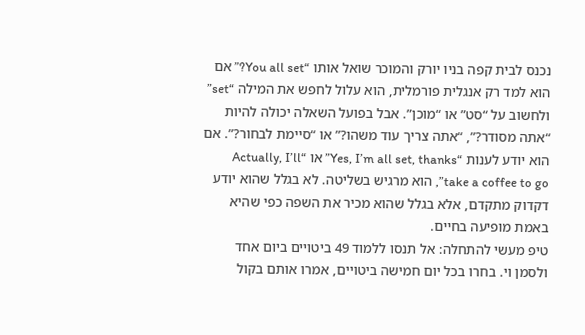נכנס לבית קפה בניו יורק והמוכר שואל אותו “You all set?” אם הוא למד רק אנגלית פורמלית, הוא עלול לחפש את המילה “set” ולחשוב על “סט” או “מוכן”. אבל בפועל השאלה יכולה להיות “אתה מסודר?”, “אתה צריך עוד משהו?” או “סיימת לבחור?”. אם הוא יודע לענות “Yes, I’m all set, thanks” או “Actually, I’ll take a coffee to go”, הוא מרגיש בשליטה. לא בגלל שהוא יודע דקדוק מתקדם, אלא בגלל שהוא מכיר את השפה כפי שהיא באמת מופיעה בחיים.
טיפ מעשי להתחלה: אל תנסו ללמוד 49 ביטויים ביום אחד ולסמן וי. בחרו בכל יום חמישה ביטויים, אמרו אותם בקול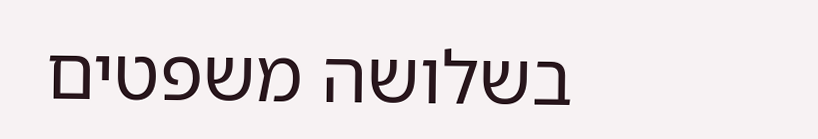בשלושה משפטים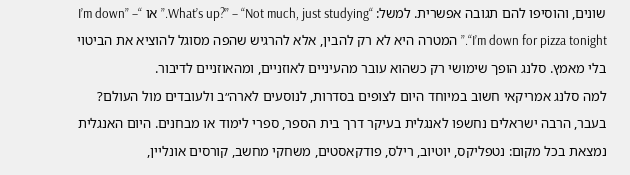שונים, והוסיפו להם תגובה אפשרית. למשל: “What’s up?” – “Not much, just studying.” או “I’m down” – “I’m down for pizza tonight.” המטרה היא לא רק להבין, אלא להרגיש שהפה מסוגל להוציא את הביטוי בלי מאמץ. סלנג הופך שימושי רק כשהוא עובר מהעיניים לאוזניים, ומהאוזניים לדיבור.
למה סלנג אמריקאי חשוב במיוחד היום לצופים בסדרות, לנוסעים לארה״ב ולעובדים מול העולם?
בעבר, הרבה ישראלים נחשפו לאנגלית בעיקר דרך בית הספר, ספרי לימוד או מבחנים. היום האנגלית נמצאת בכל מקום: נטפליקס, יוטיוב, רילס, פודקאסטים, משחקי מחשב, קורסים אונליין,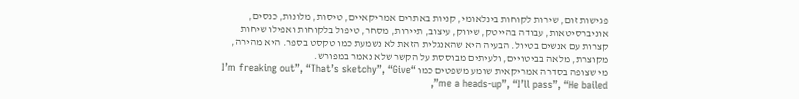פגישות זום, שירות לקוחות בינלאומי, קניות באתרים אמריקאיים, טיסות, מלונות, כנסים, אוניברסיטאות, עבודה בהייטק, שיווק, עיצוב, תיירות, מסחר, טיפול בלקוחות ואפילו שיחות קצרות עם אנשים בטיול. הבעיה היא שהאנגלית הזאת לא נשמעת כמו טקסט בספר. היא מהירה, מקוצרת, מלאה בביטויים, ולעיתים מבוססת על הקשר שלא נאמר במפורש.
מי שצופה בסדרה אמריקאית שומע משפטים כמו “I’m freaking out”, “That’s sketchy”, “Give me a heads-up”, “I’ll pass”, “He bailed”,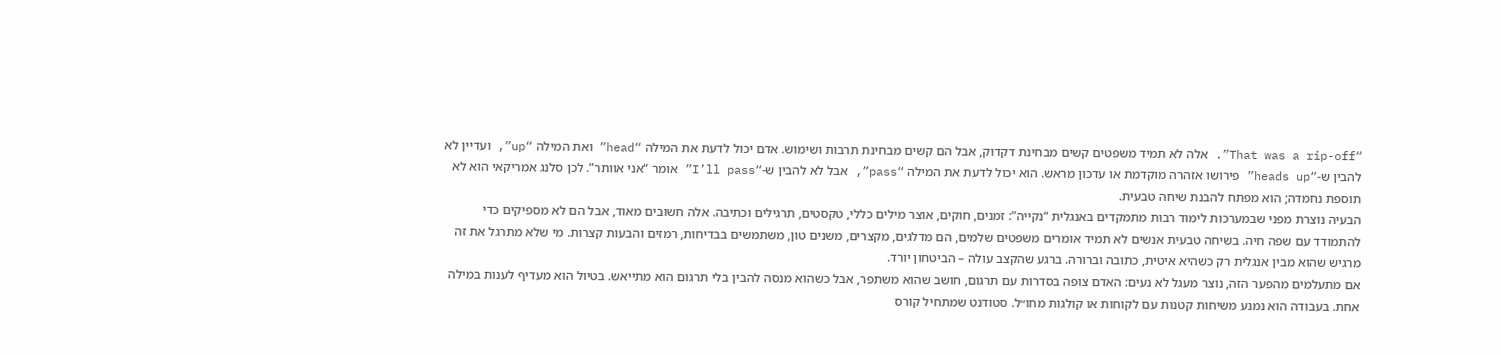“That was a rip-off”. אלה לא תמיד משפטים קשים מבחינת דקדוק, אבל הם קשים מבחינת תרבות ושימוש. אדם יכול לדעת את המילה “head” ואת המילה “up”, ועדיין לא להבין ש-“heads up” פירושו אזהרה מוקדמת או עדכון מראש. הוא יכול לדעת את המילה “pass”, אבל לא להבין ש-“I’ll pass” אומר “אני אוותר”. לכן סלנג אמריקאי הוא לא תוספת נחמדה; הוא מפתח להבנת שיחה טבעית.
הבעיה נוצרת מפני שבמערכות לימוד רבות מתמקדים באנגלית “נקייה”: זמנים, חוקים, אוצר מילים כללי, טקסטים, תרגילים וכתיבה. אלה חשובים מאוד, אבל הם לא מספיקים כדי להתמודד עם שפה חיה. בשיחה טבעית אנשים לא תמיד אומרים משפטים שלמים, הם מדלגים, מקצרים, משנים טון, משתמשים בבדיחות, רמזים והבעות קצרות. מי שלא מתרגל את זה מרגיש שהוא מבין אנגלית רק כשהיא איטית, כתובה וברורה. ברגע שהקצב עולה – הביטחון יורד.
אם מתעלמים מהפער הזה, נוצר מעגל לא נעים: האדם צופה בסדרות עם תרגום, חושב שהוא משתפר, אבל כשהוא מנסה להבין בלי תרגום הוא מתייאש. בטיול הוא מעדיף לענות במילה אחת. בעבודה הוא נמנע משיחות קטנות עם לקוחות או קולגות מחו״ל. סטודנט שמתחיל קורס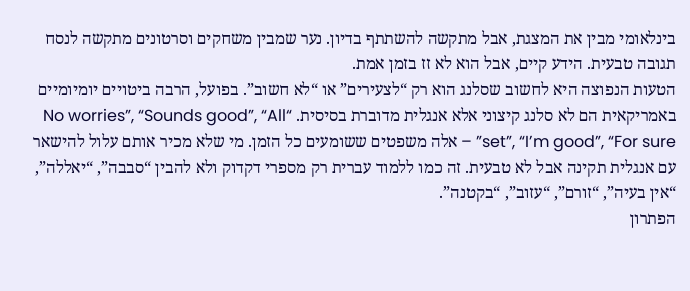בינלאומי מבין את המצגת, אבל מתקשה להשתתף בדיון. נער שמבין משחקים וסרטונים מתקשה לנסח תגובה טבעית. הידע קיים, אבל הוא לא זז בזמן אמת.
הטעות הנפוצה היא לחשוב שסלנג הוא רק “לצעירים” או “לא חשוב”. בפועל, הרבה ביטויים יומיומיים באמריקאית הם לא סלנג קיצוני אלא אנגלית מדוברת בסיסית. “No worries”, “Sounds good”, “All set”, “I’m good”, “For sure” – אלה משפטים ששומעים כל הזמן. מי שלא מכיר אותם עלול להישאר עם אנגלית תקינה אבל לא טבעית. זה כמו ללמוד עברית רק מספרי דקדוק ולא להבין “סבבה”, “יאללה”, “אין בעיה”, “זורם”, “עזוב”, “בקטנה”.
הפתרון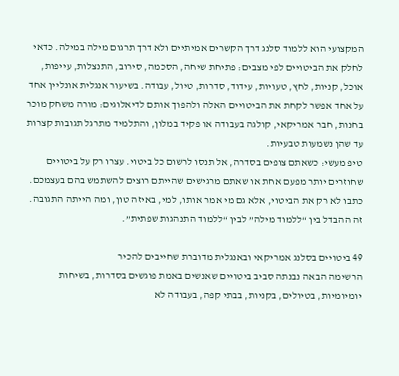המקצועי הוא ללמוד סלנג דרך הקשרים אמיתיים ולא דרך תרגום מילה במילה. כדאי לחלק את הביטויים לפי מצבים: פתיחת שיחה, הסכמה, סירוב, התנצלות, עייפות, אוכל, קניות, לחץ, טעויות, עידוד, סדרות, טיול, עבודה. בשיעור אנגלית אונליין אחד על אחד אפשר לקחת את הביטויים האלה ולהפוך אותם לדיאלוגים: מורה משחק מוכר בחנות, חבר אמריקאי, קולגה בעבודה או פקיד במלון, והתלמיד מתרגל תגובות קצרות עד שהן נשמעות טבעיות.
טיפ מעשי: כשאתם צופים בסדרה, אל תנסו לרשום כל ביטוי. עצרו רק על ביטויים שחוזרים יותר מפעם אחת או שאתם מרגישים שהייתם רוצים להשתמש בהם בעצמכם. כתבו לא רק את הביטוי, אלא גם מי אמר אותו, למי, באיזה טון, ומה הייתה התגובה. זה ההבדל בין “ללמוד מילה” לבין “ללמוד התנהגות שפתית”.

49 ביטויים בסלנג אמריקאי ובאנגלית מדוברת שחייבים להכיר
הרשימה הבאה נבנתה סביב ביטויים שאנשים באמת פוגשים בסדרות, בשיחות יומיומיות, בטיולים, בקניות, בבתי קפה, בעבודה לא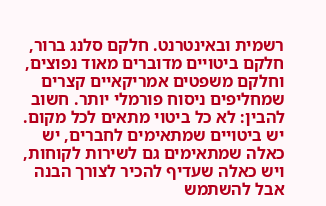רשמית ובאינטרנט. חלקם סלנג ברור, חלקם ביטויים מדוברים מאוד נפוצים, וחלקם משפטים אמריקאיים קצרים שמחליפים ניסוח פורמלי יותר. חשוב להבין: לא כל ביטוי מתאים לכל מקום. יש ביטויים שמתאימים לחברים, יש כאלה שמתאימים גם לשירות לקוחות, ויש כאלה שעדיף להכיר לצורך הבנה אבל להשתמש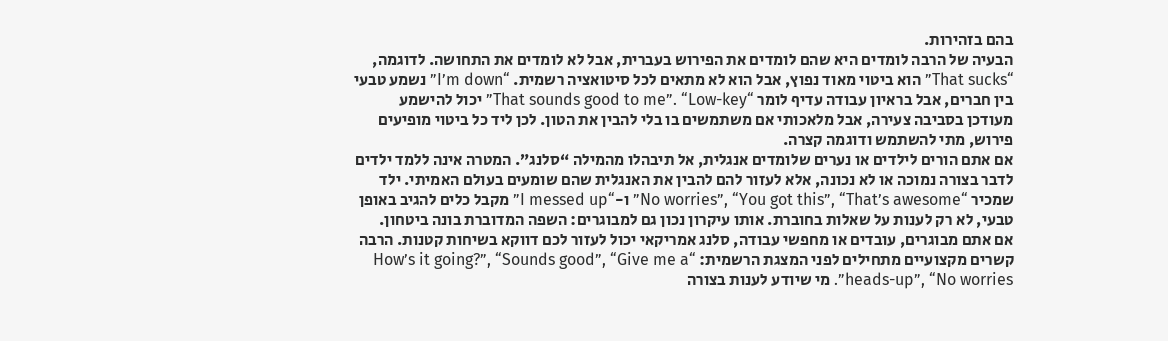בהם בזהירות.
הבעיה של הרבה לומדים היא שהם לומדים את הפירוש בעברית, אבל לא לומדים את התחושה. לדוגמה, “That sucks” הוא ביטוי מאוד נפוץ, אבל הוא לא מתאים לכל סיטואציה רשמית. “I’m down” נשמע טבעי בין חברים, אבל בראיון עבודה עדיף לומר “That sounds good to me”. “Low-key” יכול להישמע מעודכן בסביבה צעירה, אבל מלאכותי אם משתמשים בו בלי להבין את הטון. לכן ליד כל ביטוי מופיעים פירוש, מתי להשתמש ודוגמה קצרה.
אם אתם הורים לילדים או נערים שלומדים אנגלית, אל תיבהלו מהמילה “סלנג”. המטרה אינה ללמד ילדים לדבר בצורה נמוכה או לא נכונה, אלא לעזור להם להבין את האנגלית שהם שומעים בעולם האמיתי. ילד שמכיר “No worries”, “You got this”, “That’s awesome” ו-“I messed up” מקבל כלים להגיב באופן טבעי, לא רק לענות על שאלות בחוברת. אותו עיקרון נכון גם למבוגרים: השפה המדוברת בונה ביטחון.
אם אתם מבוגרים, עובדים או מחפשי עבודה, סלנג אמריקאי יכול לעזור לכם דווקא בשיחות קטנות. הרבה קשרים מקצועיים מתחילים לפני המצגת הרשמית: “How’s it going?”, “Sounds good”, “Give me a heads-up”, “No worries”. מי שיודע לענות בצורה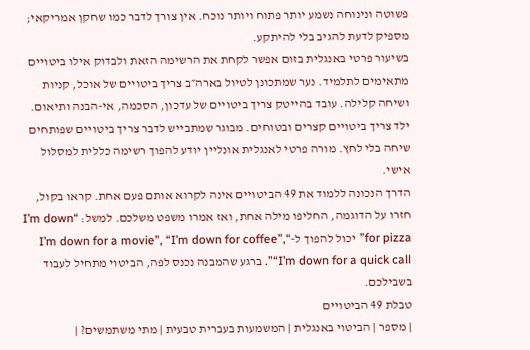פשוטה ונינוחה נשמע יותר פתוח ויותר נוכח. אין צורך לדבר כמו שחקן אמריקאי; מספיק לדעת להגיב בלי להיתקע.
בשיעור פרטי באנגלית בזום אפשר לקחת את הרשימה הזאת ולבדוק אילו ביטויים מתאימים לתלמיד. נער שמתכונן לטיול בארה״ב צריך ביטויים של אוכל, קניות ושיחה קלילה. עובד בהייטק צריך ביטויים של עדכון, הסכמה, אי-הבנה ותיאום. ילד צריך ביטויים קצרים ובטוחים. מבוגר שמתבייש לדבר צריך ביטויים שפותחים שיחה בלי לחץ. מורה פרטי לאנגלית אונליין יודע להפוך רשימה כללית למסלול אישי.
הדרך הנכונה ללמוד את 49 הביטויים אינה לקרוא אותם פעם אחת. קראו בקול, חזרו על הדוגמה, החליפו מילה אחת, ואז אמרו משפט משלכם. למשל: “I’m down for pizza” יכול להפוך ל-“I’m down for a movie”, “I’m down for coffee”, “I’m down for a quick call”. ברגע שהמבנה נכנס לפה, הביטוי מתחיל לעבוד בשבילכם.
טבלת 49 הביטויים
| מספר | הביטוי באנגלית | המשמעות בעברית טבעית | מתי משתמשים? |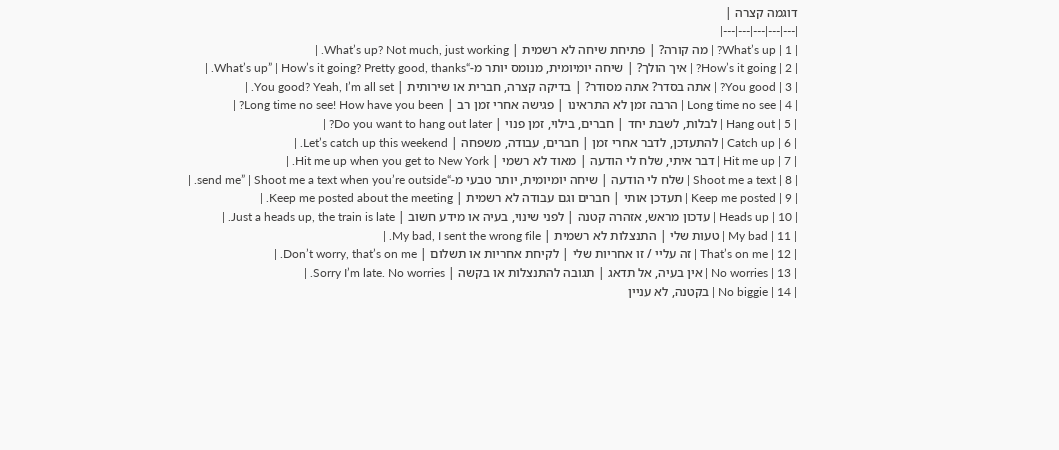דוגמה קצרה |
|---|---|---|---|---|
| 1 | What’s up? | מה קורה? | פתיחת שיחה לא רשמית | What’s up? Not much, just working. |
| 2 | How’s it going? | איך הולך? | שיחה יומיומית, מנומס יותר מ-“What’s up” | How’s it going? Pretty good, thanks. |
| 3 | You good? | אתה בסדר? אתה מסודר? | בדיקה קצרה, חברית או שירותית | You good? Yeah, I’m all set. |
| 4 | Long time no see | הרבה זמן לא התראינו | פגישה אחרי זמן רב | Long time no see! How have you been? |
| 5 | Hang out | לבלות, לשבת יחד | חברים, בילוי, זמן פנוי | Do you want to hang out later? |
| 6 | Catch up | להתעדכן, לדבר אחרי זמן | חברים, עבודה, משפחה | Let’s catch up this weekend. |
| 7 | Hit me up | דבר איתי, שלח לי הודעה | מאוד לא רשמי | Hit me up when you get to New York. |
| 8 | Shoot me a text | שלח לי הודעה | שיחה יומיומית, יותר טבעי מ-“send me” | Shoot me a text when you’re outside. |
| 9 | Keep me posted | תעדכן אותי | חברים וגם עבודה לא רשמית | Keep me posted about the meeting. |
| 10 | Heads up | עדכון מראש, אזהרה קטנה | לפני שינוי, בעיה או מידע חשוב | Just a heads up, the train is late. |
| 11 | My bad | טעות שלי | התנצלות לא רשמית | My bad, I sent the wrong file. |
| 12 | That’s on me | זה עליי / זו אחריות שלי | לקיחת אחריות או תשלום | Don’t worry, that’s on me. |
| 13 | No worries | אין בעיה, אל תדאג | תגובה להתנצלות או בקשה | Sorry I’m late. No worries. |
| 14 | No biggie | בקטנה, לא עניין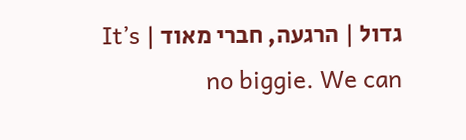גדול | הרגעה, חברי מאוד | It’s no biggie. We can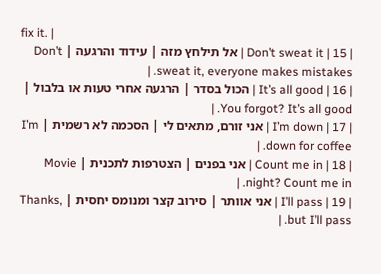fix it. |
| 15 | Don’t sweat it | אל תילחץ מזה | עידוד והרגעה | Don’t sweat it, everyone makes mistakes. |
| 16 | It’s all good | הכול בסדר | הרגעה אחרי טעות או בלבול | You forgot? It’s all good. |
| 17 | I’m down | אני זורם, מתאים לי | הסכמה לא רשמית | I’m down for coffee. |
| 18 | Count me in | אני בפנים | הצטרפות לתכנית | Movie night? Count me in. |
| 19 | I’ll pass | אני אוותר | סירוב קצר ומנומס יחסית | Thanks, but I’ll pass. |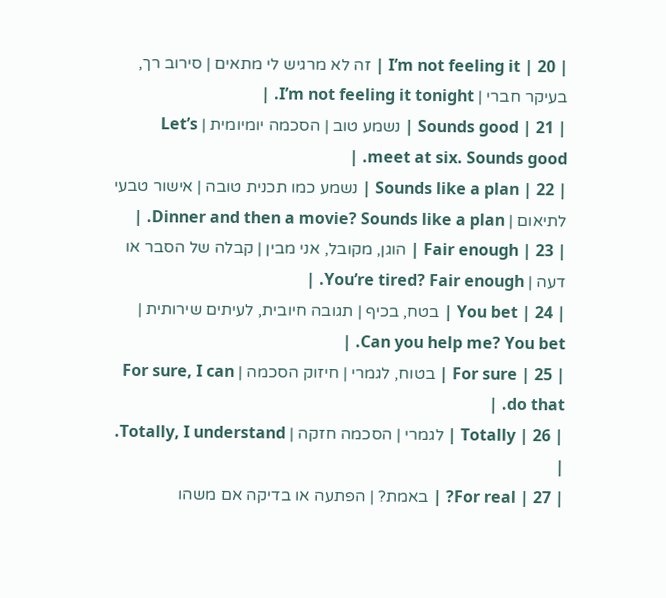| 20 | I’m not feeling it | זה לא מרגיש לי מתאים | סירוב רך, בעיקר חברי | I’m not feeling it tonight. |
| 21 | Sounds good | נשמע טוב | הסכמה יומיומית | Let’s meet at six. Sounds good. |
| 22 | Sounds like a plan | נשמע כמו תכנית טובה | אישור טבעי לתיאום | Dinner and then a movie? Sounds like a plan. |
| 23 | Fair enough | הוגן, מקובל, אני מבין | קבלה של הסבר או דעה | You’re tired? Fair enough. |
| 24 | You bet | בטח, בכיף | תגובה חיובית, לעיתים שירותית | Can you help me? You bet. |
| 25 | For sure | בטוח, לגמרי | חיזוק הסכמה | For sure, I can do that. |
| 26 | Totally | לגמרי | הסכמה חזקה | Totally, I understand. |
| 27 | For real? | באמת? | הפתעה או בדיקה אם משהו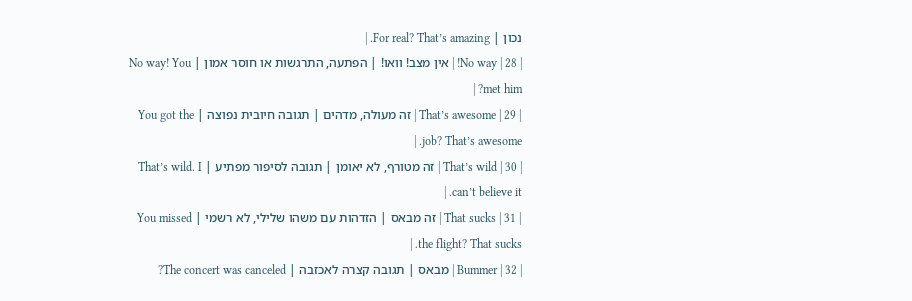נכון | For real? That’s amazing. |
| 28 | No way! | אין מצב! וואו! | הפתעה, התרגשות או חוסר אמון | No way! You met him? |
| 29 | That’s awesome | זה מעולה, מדהים | תגובה חיובית נפוצה | You got the job? That’s awesome. |
| 30 | That’s wild | זה מטורף, לא יאומן | תגובה לסיפור מפתיע | That’s wild. I can’t believe it. |
| 31 | That sucks | זה מבאס | הזדהות עם משהו שלילי, לא רשמי | You missed the flight? That sucks. |
| 32 | Bummer | מבאס | תגובה קצרה לאכזבה | The concert was canceled?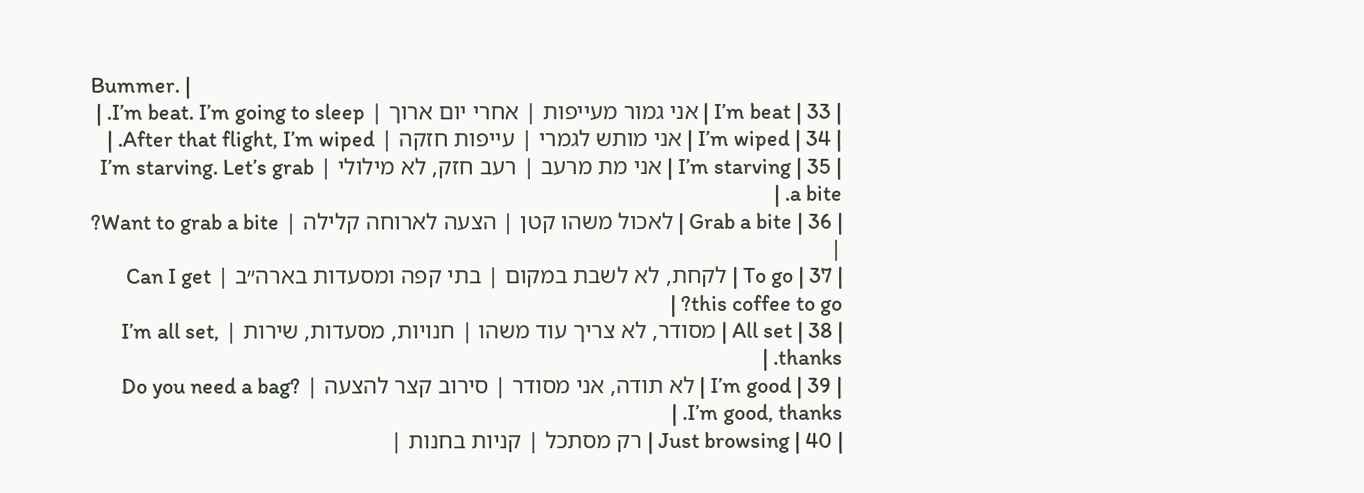Bummer. |
| 33 | I’m beat | אני גמור מעייפות | אחרי יום ארוך | I’m beat. I’m going to sleep. |
| 34 | I’m wiped | אני מותש לגמרי | עייפות חזקה | After that flight, I’m wiped. |
| 35 | I’m starving | אני מת מרעב | רעב חזק, לא מילולי | I’m starving. Let’s grab a bite. |
| 36 | Grab a bite | לאכול משהו קטן | הצעה לארוחה קלילה | Want to grab a bite? |
| 37 | To go | לקחת, לא לשבת במקום | בתי קפה ומסעדות בארה״ב | Can I get this coffee to go? |
| 38 | All set | מסודר, לא צריך עוד משהו | חנויות, מסעדות, שירות | I’m all set, thanks. |
| 39 | I’m good | לא תודה, אני מסודר | סירוב קצר להצעה | Do you need a bag? I’m good, thanks. |
| 40 | Just browsing | רק מסתכל | קניות בחנות |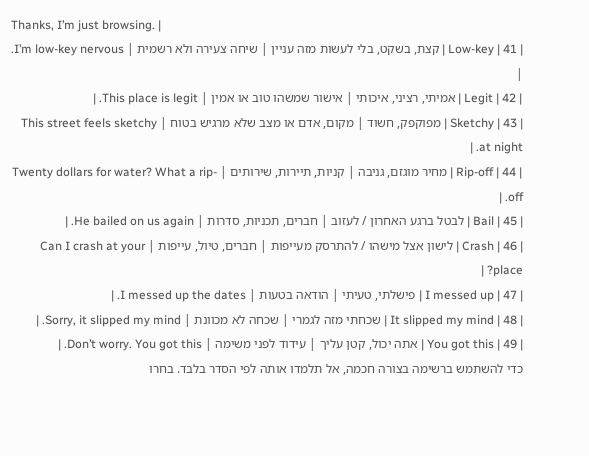Thanks, I’m just browsing. |
| 41 | Low-key | קצת, בשקט, בלי לעשות מזה עניין | שיחה צעירה ולא רשמית | I’m low-key nervous. |
| 42 | Legit | אמיתי, רציני, איכותי | אישור שמשהו טוב או אמין | This place is legit. |
| 43 | Sketchy | מפוקפק, חשוד | מקום, אדם או מצב שלא מרגיש בטוח | This street feels sketchy at night. |
| 44 | Rip-off | מחיר מוגזם, גניבה | קניות, תיירות, שירותים | Twenty dollars for water? What a rip-off. |
| 45 | Bail | לבטל ברגע האחרון / לעזוב | חברים, תכניות, סדרות | He bailed on us again. |
| 46 | Crash | לישון אצל מישהו / להתרסק מעייפות | חברים, טיול, עייפות | Can I crash at your place? |
| 47 | I messed up | פישלתי, טעיתי | הודאה בטעות | I messed up the dates. |
| 48 | It slipped my mind | שכחתי מזה לגמרי | שכחה לא מכוונת | Sorry, it slipped my mind. |
| 49 | You got this | אתה יכול, קטן עליך | עידוד לפני משימה | Don’t worry. You got this. |
כדי להשתמש ברשימה בצורה חכמה, אל תלמדו אותה לפי הסדר בלבד. בחרו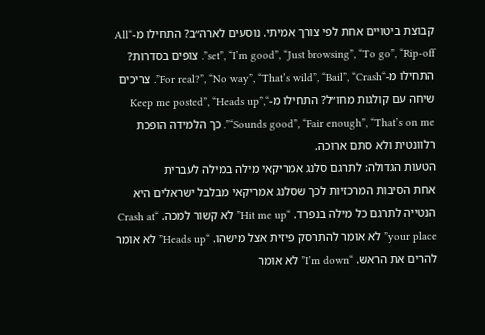קבוצת ביטויים אחת לפי צורך אמיתי. נוסעים לארה״ב? התחילו מ-“All set”, “I’m good”, “Just browsing”, “To go”, “Rip-off”. צופים בסדרות? התחילו מ-“For real?”, “No way”, “That’s wild”, “Bail”, “Crash”. צריכים שיחה עם קולגות מחו״ל? התחילו מ-“Keep me posted”, “Heads up”, “Sounds good”, “Fair enough”, “That’s on me”. כך הלמידה הופכת רלוונטית ולא סתם ארוכה.
הטעות הגדולה: לתרגם סלנג אמריקאי מילה במילה לעברית
אחת הסיבות המרכזיות לכך שסלנג אמריקאי מבלבל ישראלים היא הנטייה לתרגם כל מילה בנפרד. “Hit me up” לא קשור למכה. “Crash at your place” לא אומר להתרסק פיזית אצל מישהו. “Heads up” לא אומר להרים את הראש. “I’m down” לא אומר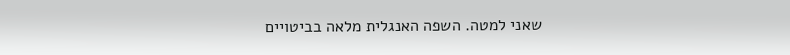שאני למטה. השפה האנגלית מלאה בביטויים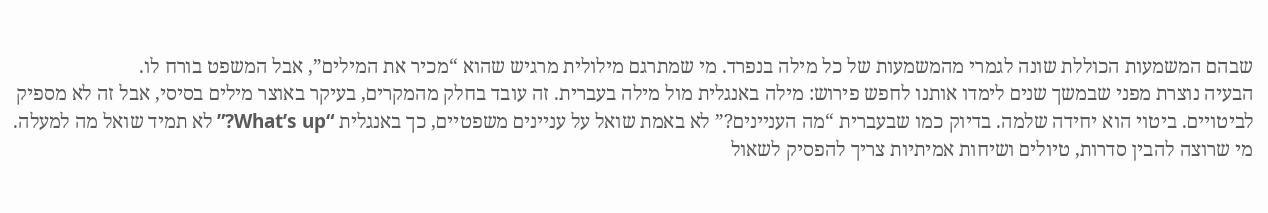שבהם המשמעות הכוללת שונה לגמרי מהמשמעות של כל מילה בנפרד. מי שמתרגם מילולית מרגיש שהוא “מכיר את המילים”, אבל המשפט בורח לו.
הבעיה נוצרת מפני שבמשך שנים לימדו אותנו לחפש פירוש: מילה באנגלית מול מילה בעברית. זה עובד בחלק מהמקרים, בעיקר באוצר מילים בסיסי, אבל זה לא מספיק לביטויים. ביטוי הוא יחידה שלמה. בדיוק כמו שבעברית “מה העניינים?” לא באמת שואל על עניינים משפטיים, כך באנגלית “What’s up?” לא תמיד שואל מה למעלה. מי שרוצה להבין סדרות, טיולים ושיחות אמיתיות צריך להפסיק לשאול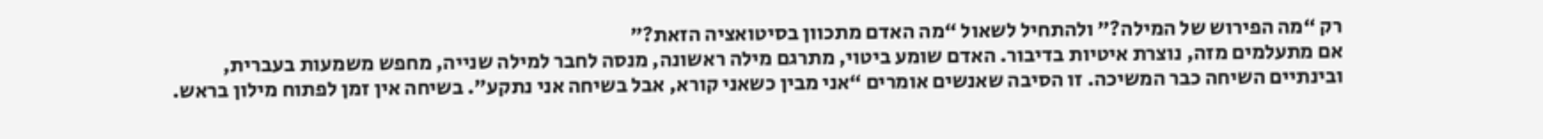רק “מה הפירוש של המילה?” ולהתחיל לשאול “מה האדם מתכוון בסיטואציה הזאת?”
אם מתעלמים מזה, נוצרת איטיות בדיבור. האדם שומע ביטוי, מתרגם מילה ראשונה, מנסה לחבר למילה שנייה, מחפש משמעות בעברית, ובינתיים השיחה כבר המשיכה. זו הסיבה שאנשים אומרים “אני מבין כשאני קורא, אבל בשיחה אני נתקע”. בשיחה אין זמן לפתוח מילון בראש.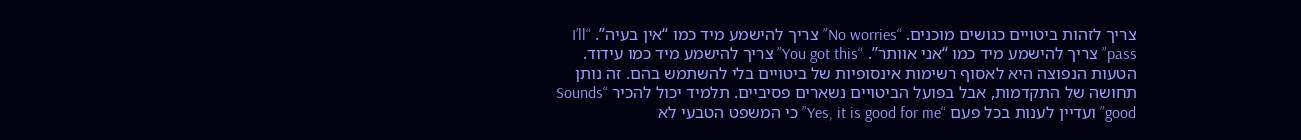צריך לזהות ביטויים כגושים מוכנים. “No worries” צריך להישמע מיד כמו “אין בעיה”. “I’ll pass” צריך להישמע מיד כמו “אני אוותר”. “You got this” צריך להישמע מיד כמו עידוד.
הטעות הנפוצה היא לאסוף רשימות אינסופיות של ביטויים בלי להשתמש בהם. זה נותן תחושה של התקדמות, אבל בפועל הביטויים נשארים פסיביים. תלמיד יכול להכיר “Sounds good” ועדיין לענות בכל פעם “Yes, it is good for me” כי המשפט הטבעי לא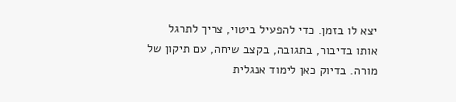יצא לו בזמן. כדי להפעיל ביטוי, צריך לתרגל אותו בדיבור, בתגובה, בקצב שיחה, עם תיקון של מורה. בדיוק כאן לימוד אנגלית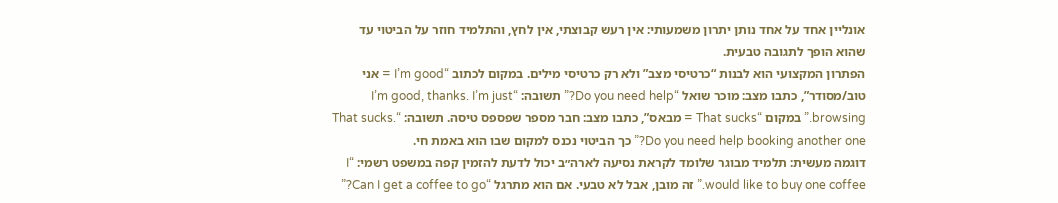אונליין אחד על אחד נותן יתרון משמעותי: אין רעש קבוצתי, אין לחץ, והתלמיד חוזר על הביטוי עד שהוא הופך לתגובה טבעית.
הפתרון המקצועי הוא לבנות “כרטיסי מצב” ולא רק כרטיסי מילים. במקום לכתוב “I’m good = אני טוב/מסודר”, כתבו מצב: מוכר שואל “Do you need help?” תשובה: “I’m good, thanks. I’m just browsing.” במקום “That sucks = מבאס”, כתבו מצב: חבר מספר שפספס טיסה. תשובה: “That sucks. Do you need help booking another one?” כך הביטוי נכנס למקום שבו הוא באמת חי.
דוגמה מעשית: תלמיד מבוגר שלומד לקראת נסיעה לארה״ב יכול לדעת להזמין קפה במשפט רשמי: “I would like to buy one coffee.” זה מובן, אבל לא טבעי. אם הוא מתרגל “Can I get a coffee to go?”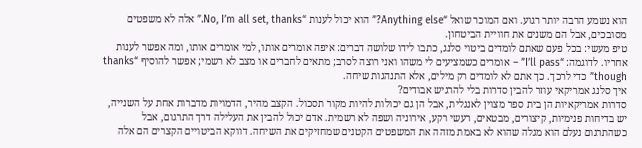הוא נשמע הרבה יותר רגוע. ואם המוכר שואל “Anything else?” הוא יכול לענות “No, I’m all set, thanks.” אלה לא משפטים מסובכים, אבל הם משנים את חוויית הביטחון.
טיפ מעשי: בכל פעם שאתם לומדים ביטוי סלנג, כתבו לידו שלושה דברים: איפה אומרים אותו, למי אומרים אותו, ומה אפשר לענות אחריו. לדוגמה: “I’ll pass” – אומרים כשמציעים לי משהו ואני רוצה לסרב; מתאים לחברים או מצב לא רשמי; אפשר להוסיף “thanks though” כדי לרכך. כך אתם לא לומדים רק מילים, אלא התנהגות שיחה.
איך סלנג אמריקאי עוזר להבין סדרות בלי להרגיש אבודים?
סדרות אמריקאיות הן בית ספר מצוין לאנגלית, אבל הן גם יכולות להיות מקור תסכול. הקצב מהיר, הדמויות מדברות אחת על השנייה, יש בדיחות פנימיות, קיצורים, מבטאים, רעשי רקע, אירוניה ושפה לא רשמית. אדם יכול להבין את העלילה דרך התרגום, אבל כשהתרגום נעלם הוא מגלה שהוא לא באמת מזהה את המשפטים הקטנים שמחזיקים את השיחה. דווקא הביטויים הקצרים הם אלה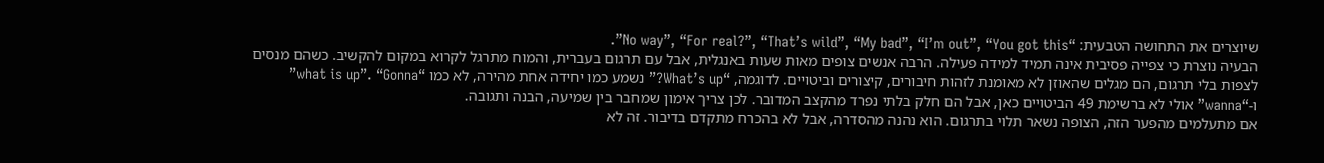שיוצרים את התחושה הטבעית: “No way”, “For real?”, “That’s wild”, “My bad”, “I’m out”, “You got this”.
הבעיה נוצרת כי צפייה פסיבית אינה תמיד למידה פעילה. הרבה אנשים צופים מאות שעות באנגלית, אבל עם תרגום בעברית, והמוח מתרגל לקרוא במקום להקשיב. כשהם מנסים לצפות בלי תרגום, הם מגלים שהאוזן לא מאומנת לזהות חיבורים, קיצורים וביטויים. לדוגמה, “What’s up?” נשמע כמו יחידה אחת מהירה, לא כמו “what is up”. “Gonna” ו-“wanna” אולי לא ברשימת 49 הביטויים כאן, אבל הם חלק בלתי נפרד מהקצב המדובר. לכן צריך אימון שמחבר בין שמיעה, הבנה ותגובה.
אם מתעלמים מהפער הזה, הצופה נשאר תלוי בתרגום. הוא נהנה מהסדרה, אבל לא בהכרח מתקדם בדיבור. זה לא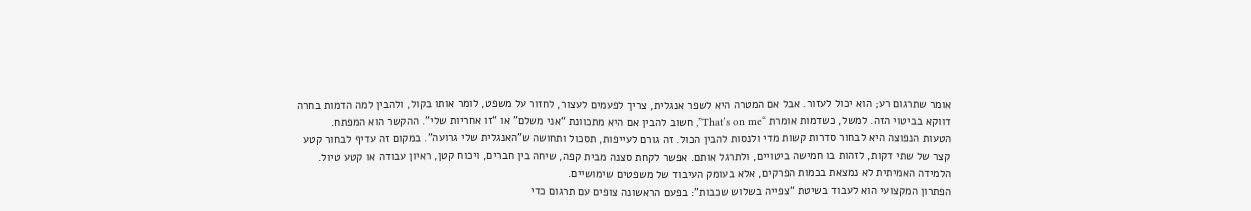אומר שתרגום רע; הוא יכול לעזור. אבל אם המטרה היא לשפר אנגלית, צריך לפעמים לעצור, לחזור על משפט, לומר אותו בקול, ולהבין למה הדמות בחרה דווקא בביטוי הזה. למשל, כשדמות אומרת “That’s on me”, חשוב להבין אם היא מתכוונת “אני משלם” או “זו אחריות שלי”. ההקשר הוא המפתח.
הטעות הנפוצה היא לבחור סדרות קשות מדי ולנסות להבין הכול. זה גורם לעייפות, תסכול ותחושה ש”האנגלית שלי גרועה”. במקום זה עדיף לבחור קטע קצר של שתי דקות, לזהות בו חמישה ביטויים, ולתרגל אותם. אפשר לקחת סצנה מבית קפה, שיחה בין חברים, ויכוח קטן, ראיון עבודה או קטע טיול. הלמידה האמיתית לא נמצאת בכמות הפרקים, אלא בעומק העיבוד של משפטים שימושיים.
הפתרון המקצועי הוא לעבוד בשיטת “צפייה בשלוש שכבות”: בפעם הראשונה צופים עם תרגום כדי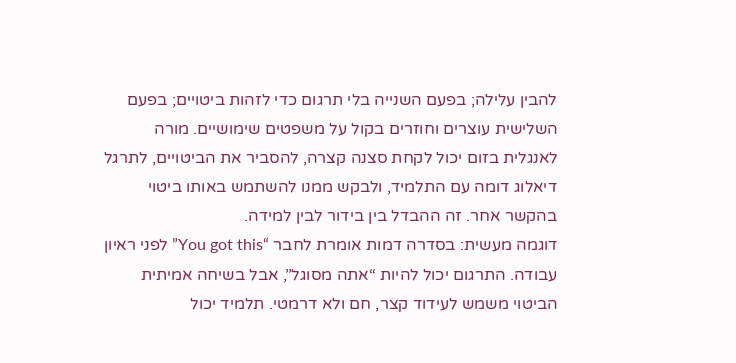להבין עלילה; בפעם השנייה בלי תרגום כדי לזהות ביטויים; בפעם השלישית עוצרים וחוזרים בקול על משפטים שימושיים. מורה לאנגלית בזום יכול לקחת סצנה קצרה, להסביר את הביטויים, לתרגל דיאלוג דומה עם התלמיד, ולבקש ממנו להשתמש באותו ביטוי בהקשר אחר. זה ההבדל בין בידור לבין למידה.
דוגמה מעשית: בסדרה דמות אומרת לחבר “You got this” לפני ראיון עבודה. התרגום יכול להיות “אתה מסוגל”, אבל בשיחה אמיתית הביטוי משמש לעידוד קצר, חם ולא דרמטי. תלמיד יכול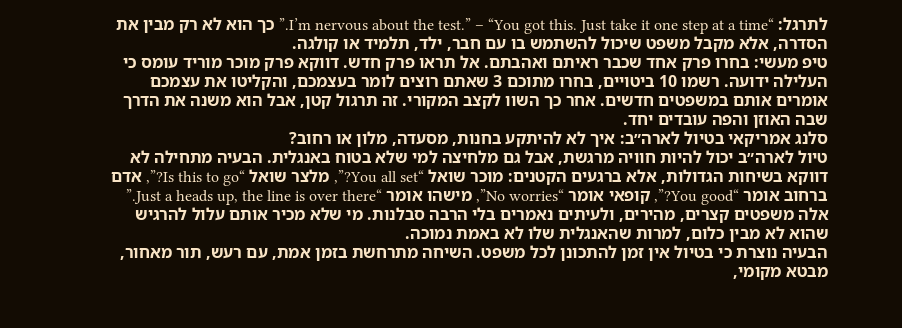לתרגל: “I’m nervous about the test.” – “You got this. Just take it one step at a time.” כך הוא לא רק מבין את הסדרה, אלא מקבל משפט שיכול להשתמש בו עם חבר, ילד, תלמיד או קולגה.
טיפ מעשי: בחרו פרק אחד שכבר ראיתם ואהבתם. אל תראו פרק חדש. דווקא פרק מוכר מוריד עומס כי העלילה ידועה. רשמו 10 ביטויים, בחרו מתוכם 3 שאתם רוצים לומר בעצמכם, והקליטו את עצמכם אומרים אותם במשפטים חדשים. אחר כך השוו לקצב המקורי. זה תרגול קטן, אבל הוא משנה את הדרך שבה האוזן והפה עובדים יחד.
סלנג אמריקאי בטיול לארה״ב: איך לא להיתקע בחנות, מסעדה, מלון או רחוב?
טיול לארה״ב יכול להיות חוויה מרגשת, אבל גם מלחיצה למי שלא בטוח באנגלית. הבעיה מתחילה לא דווקא בשיחות הגדולות, אלא ברגעים הקטנים: מוכר שואל “You all set?”, מלצר שואל “Is this to go?”, אדם ברחוב אומר “You good?”, קופאי אומר “No worries”, מישהו אומר “Just a heads up, the line is over there.” אלה משפטים קצרים, מהירים, ולעיתים נאמרים בלי הרבה סבלנות. מי שלא מכיר אותם עלול להרגיש שהוא לא מבין כלום, למרות שהאנגלית שלו לא באמת נמוכה.
הבעיה נוצרת כי בטיול אין זמן להתכונן לכל משפט. השיחה מתרחשת בזמן אמת, עם רעש, תור מאחור, מבטא מקומי,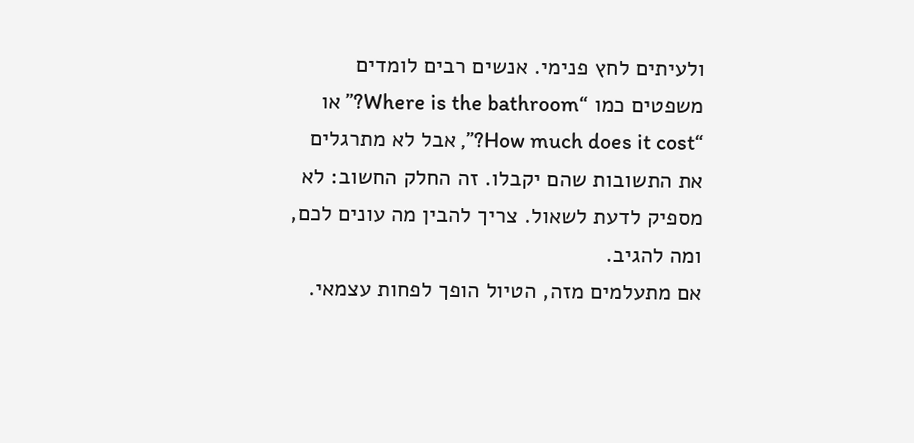ולעיתים לחץ פנימי. אנשים רבים לומדים משפטים כמו “Where is the bathroom?” או “How much does it cost?”, אבל לא מתרגלים את התשובות שהם יקבלו. זה החלק החשוב: לא מספיק לדעת לשאול. צריך להבין מה עונים לכם, ומה להגיב.
אם מתעלמים מזה, הטיול הופך לפחות עצמאי.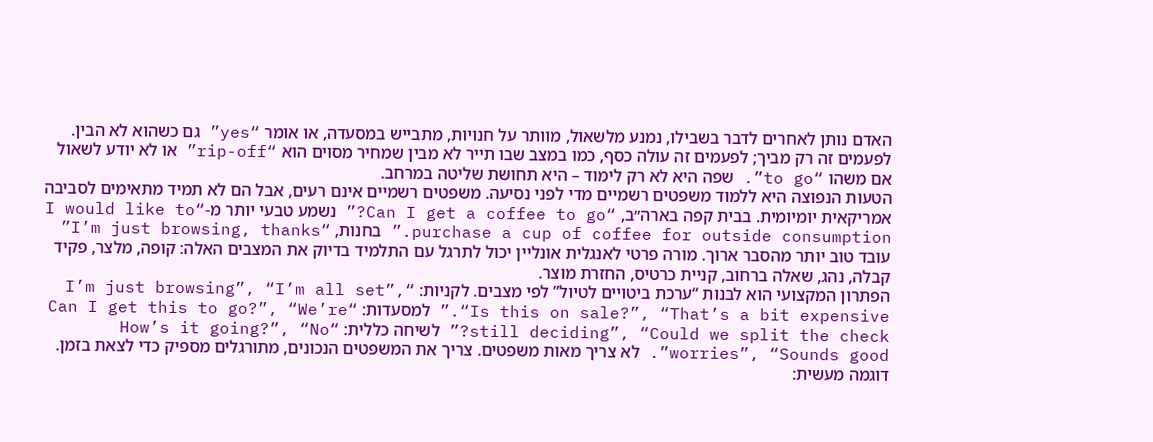האדם נותן לאחרים לדבר בשבילו, נמנע מלשאול, מוותר על חנויות, מתבייש במסעדה, או אומר “yes” גם כשהוא לא הבין. לפעמים זה רק מביך; לפעמים זה עולה כסף, כמו במצב שבו תייר לא מבין שמחיר מסוים הוא “rip-off” או לא יודע לשאול אם משהו “to go”. שפה היא לא רק לימוד – היא תחושת שליטה במרחב.
הטעות הנפוצה היא ללמוד משפטים רשמיים מדי לפני נסיעה. משפטים רשמיים אינם רעים, אבל הם לא תמיד מתאימים לסביבה אמריקאית יומיומית. בבית קפה בארה״ב, “Can I get a coffee to go?” נשמע טבעי יותר מ-“I would like to purchase a cup of coffee for outside consumption.” בחנות, “I’m just browsing, thanks” עובד טוב יותר מהסבר ארוך. מורה פרטי לאנגלית אונליין יכול לתרגל עם התלמיד בדיוק את המצבים האלה: קופה, מלצר, פקיד קבלה, נהג, שאלה ברחוב, קניית כרטיס, החזרת מוצר.
הפתרון המקצועי הוא לבנות “ערכת ביטויים לטיול” לפי מצבים. לקניות: “I’m just browsing”, “I’m all set”, “Is this on sale?”, “That’s a bit expensive.” למסעדות: “Can I get this to go?”, “We’re still deciding”, “Could we split the check?” לשיחה כללית: “How’s it going?”, “No worries”, “Sounds good”. לא צריך מאות משפטים. צריך את המשפטים הנכונים, מתורגלים מספיק כדי לצאת בזמן.
דוגמה מעשית: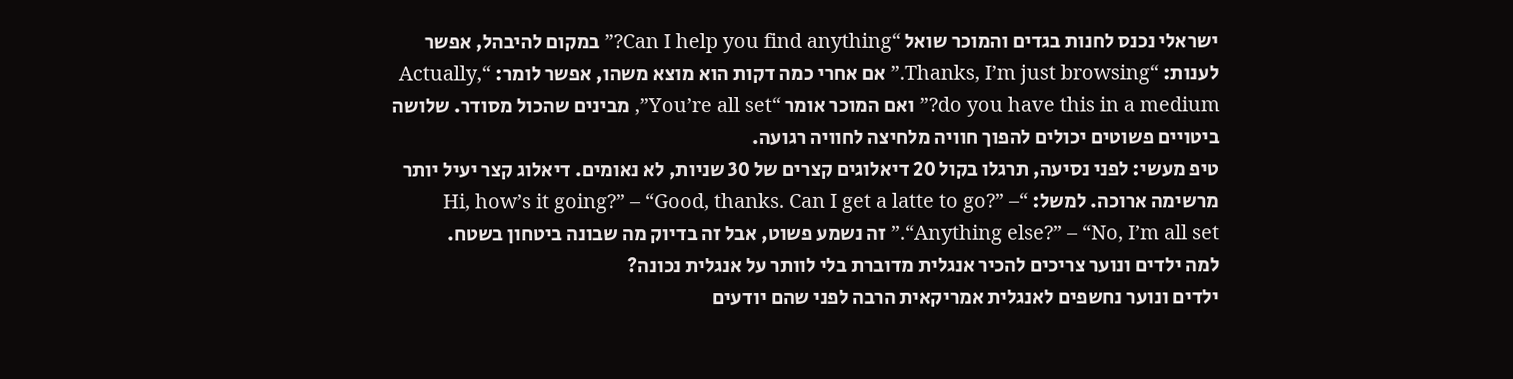ישראלי נכנס לחנות בגדים והמוכר שואל “Can I help you find anything?” במקום להיבהל, אפשר לענות: “Thanks, I’m just browsing.” אם אחרי כמה דקות הוא מוצא משהו, אפשר לומר: “Actually, do you have this in a medium?” ואם המוכר אומר “You’re all set”, מבינים שהכול מסודר. שלושה ביטויים פשוטים יכולים להפוך חוויה מלחיצה לחוויה רגועה.
טיפ מעשי: לפני נסיעה, תרגלו בקול 20 דיאלוגים קצרים של 30 שניות, לא נאומים. דיאלוג קצר יעיל יותר מרשימה ארוכה. למשל: “Hi, how’s it going?” – “Good, thanks. Can I get a latte to go?” – “Anything else?” – “No, I’m all set.” זה נשמע פשוט, אבל זה בדיוק מה שבונה ביטחון בשטח.
למה ילדים ונוער צריכים להכיר אנגלית מדוברת בלי לוותר על אנגלית נכונה?
ילדים ונוער נחשפים לאנגלית אמריקאית הרבה לפני שהם יודעים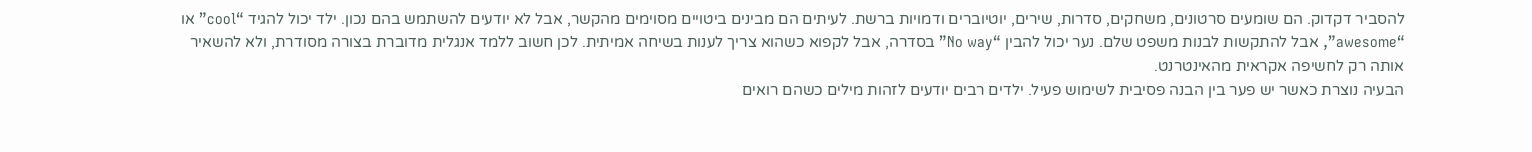להסביר דקדוק. הם שומעים סרטונים, משחקים, סדרות, שירים, יוטיוברים ודמויות ברשת. לעיתים הם מבינים ביטויים מסוימים מהקשר, אבל לא יודעים להשתמש בהם נכון. ילד יכול להגיד “cool” או “awesome”, אבל להתקשות לבנות משפט שלם. נער יכול להבין “No way” בסדרה, אבל לקפוא כשהוא צריך לענות בשיחה אמיתית. לכן חשוב ללמד אנגלית מדוברת בצורה מסודרת, ולא להשאיר אותה רק לחשיפה אקראית מהאינטרנט.
הבעיה נוצרת כאשר יש פער בין הבנה פסיבית לשימוש פעיל. ילדים רבים יודעים לזהות מילים כשהם רואים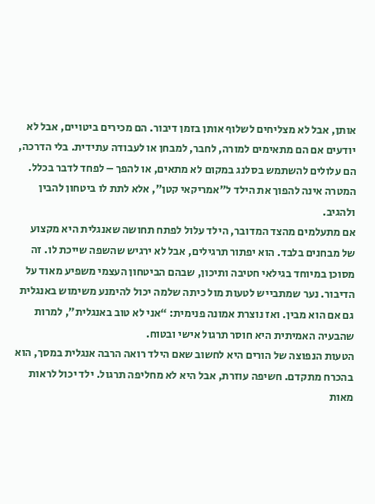אותן, אבל לא מצליחים לשלוף אותן בזמן דיבור. הם מכירים ביטויים, אבל לא יודעים אם הם מתאימים למורה, לחבר, למבחן או לעבודה עתידית. בלי הדרכה, הם עלולים להשתמש בסלנג במקום לא מתאים, או להפך – לפחד לדבר בכלל. המטרה אינה להפוך את הילד ל”אמריקאי קטן”, אלא לתת לו ביטחון להבין ולהגיב.
אם מתעלמים מהצד המדובר, הילד עלול לפתח תחושה שאנגלית היא מקצוע של מבחנים בלבד. הוא יפתור תרגילים, אבל לא ירגיש שהשפה שייכת לו. זה מסוכן במיוחד בגילאי חטיבה ותיכון, שבהם הביטחון העצמי משפיע מאוד על הדיבור. נער שמתבייש לטעות מול כיתה שלמה יכול להימנע משימוש באנגלית גם אם הוא מבין. ואז נוצרת אמונה פנימית: “אני לא טוב באנגלית”, למרות שהבעיה האמיתית היא חוסר תרגול אישי ובטוח.
הטעות הנפוצה של הורים היא לחשוב שאם הילד רואה הרבה אנגלית במסך, הוא בהכרח מתקדם. חשיפה עוזרת, אבל היא לא מחליפה תרגול. ילד יכול לראות מאות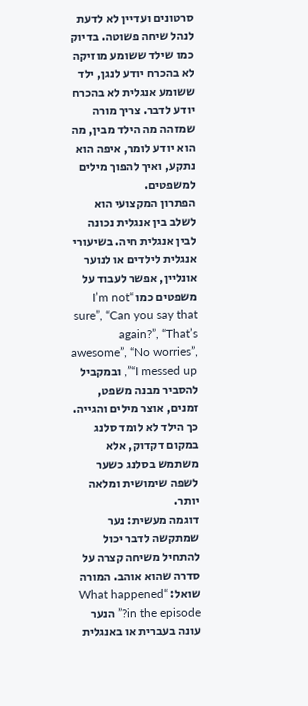סרטונים ועדיין לא לדעת לנהל שיחה פשוטה. בדיוק כמו שילד ששומע מוזיקה לא בהכרח יודע לנגן, ילד ששומע אנגלית לא בהכרח יודע לדבר. צריך מורה שמזהה מה הילד מבין, מה הוא יודע לומר, איפה הוא נתקע, ואיך להפוך מילים למשפטים.
הפתרון המקצועי הוא לשלב בין אנגלית נכונה לבין אנגלית חיה. בשיעורי אנגלית לילדים או לנוער אונליין, אפשר לעבוד על משפטים כמו “I’m not sure”, “Can you say that again?”, “That’s awesome”, “No worries”, “I messed up”, ובמקביל להסביר מבנה משפט, זמנים, אוצר מילים והגייה. כך הילד לא לומד סלנג במקום דקדוק, אלא משתמש בסלנג כשער לשפה שימושית ומלאה יותר.
דוגמה מעשית: נער שמתקשה לדבר יכול להתחיל משיחה קצרה על סדרה שהוא אוהב. המורה שואל: “What happened in the episode?” הנער עונה בעברית או באנגלית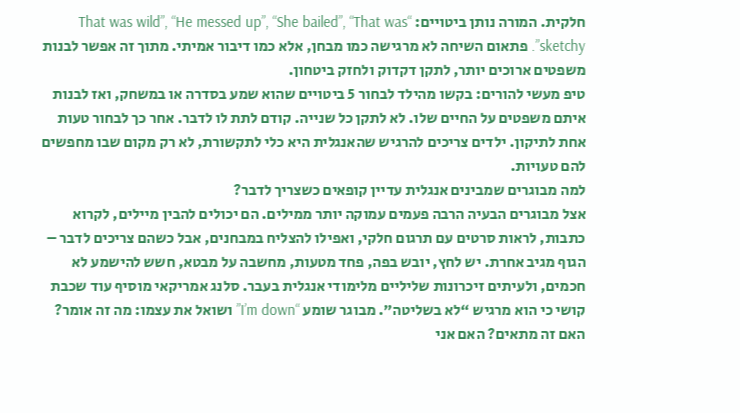חלקית. המורה נותן ביטויים: “That was wild”, “He messed up”, “She bailed”, “That was sketchy”. פתאום השיחה לא מרגישה כמו מבחן, אלא כמו דיבור אמיתי. מתוך זה אפשר לבנות משפטים ארוכים יותר, לתקן דקדוק ולחזק ביטחון.
טיפ מעשי להורים: בקשו מהילד לבחור 5 ביטויים שהוא שמע בסדרה או במשחק, ואז לבנות איתם משפטים על החיים שלו. לא לתקן כל שנייה. קודם לתת לו לדבר. אחר כך לבחור טעות אחת לתיקון. ילדים צריכים להרגיש שהאנגלית היא כלי לתקשורת, לא רק מקום שבו מחפשים להם טעויות.
למה מבוגרים שמבינים אנגלית עדיין קופאים כשצריך לדבר?
אצל מבוגרים הבעיה הרבה פעמים עמוקה יותר ממילים. הם יכולים להבין מיילים, לקרוא כתבות, לראות סרטים עם תרגום חלקי, ואפילו להצליח במבחנים, אבל כשהם צריכים לדבר – הגוף מגיב אחרת. יש לחץ, יובש בפה, פחד מטעות, מחשבה על מבטא, חשש להישמע לא חכמים, ולעיתים זיכרונות שליליים מלימודי אנגלית בעבר. סלנג אמריקאי מוסיף עוד שכבת קושי כי הוא מרגיש “לא בשליטה”. מבוגר שומע “I’m down” ושואל את עצמו: מה זה אומר? האם זה מתאים? האם אני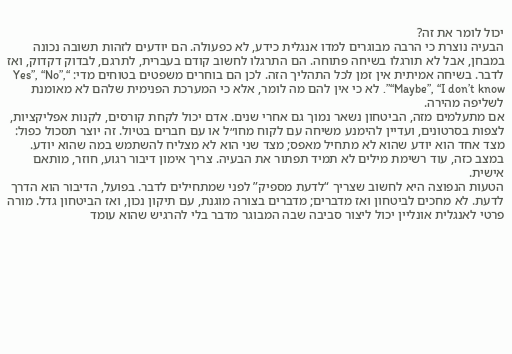יכול לומר את זה?
הבעיה נוצרת כי הרבה מבוגרים למדו אנגלית כידע, לא כפעולה. הם יודעים לזהות תשובה נכונה במבחן, אבל לא תורגלו בשיחה פתוחה. הם התרגלו לחשוב קודם בעברית, לתרגם, לבדוק דקדוק, ואז לדבר. בשיחה אמיתית אין זמן לכל התהליך הזה. לכן הם בוחרים משפטים בטוחים מדי: “Yes”, “No”, “Maybe”, “I don’t know”. לא כי אין להם מה לומר, אלא כי המערכת הפנימית שלהם לא מאומנת לשליפה מהירה.
אם מתעלמים מזה, הביטחון נשאר נמוך גם אחרי שנים. אדם יכול לקחת קורסים, לקנות אפליקציות, לצפות בסרטונים, ועדיין להימנע משיחה עם לקוח מחו״ל או עם חברים בטיול. זה יוצר תסכול כפול: מצד אחד הוא יודע שהוא לא מתחיל מאפס; מצד שני הוא לא מצליח להשתמש במה שהוא יודע. במצב כזה, עוד רשימת מילים לא תמיד תפתור את הבעיה. צריך אימון דיבור רגוע, חוזר, מותאם אישית.
הטעות הנפוצה היא לחשוב שצריך “לדעת מספיק” לפני שמתחילים לדבר. בפועל, הדיבור הוא הדרך לדעת. לא מחכים לביטחון ואז מדברים; מדברים בצורה מוגנת, עם תיקון נכון, ואז הביטחון גדל. מורה פרטי לאנגלית אונליין יכול ליצור סביבה שבה המבוגר מדבר בלי להרגיש שהוא עומד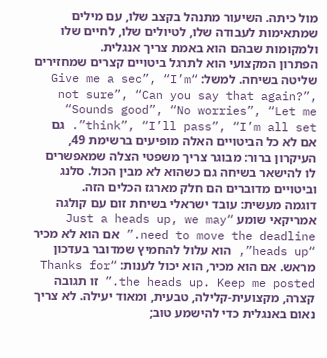מול כיתה. השיעור מתנהל בקצב שלו, עם מילים שמתאימות לעבודה שלו, לטיולים שלו, לחיים שלו ולמקומות שבהם הוא באמת צריך אנגלית.
הפתרון המקצועי הוא לתרגל ביטויים קצרים שמחזירים שליטה בשיחה. למשל: “Give me a sec”, “I’m not sure”, “Can you say that again?”, “Sounds good”, “No worries”, “Let me think”, “I’ll pass”, “I’m all set”. גם אם לא כל הביטויים האלה מופיעים ברשימת 49, העיקרון ברור: מבוגר צריך משפטי הצלה שמאפשרים לו להישאר בשיחה גם כשהוא לא מבין הכול. סלנג וביטויים מדוברים הם חלק מארגז הכלים הזה.
דוגמה מעשית: עובד ישראלי בשיחת זום עם קולגה אמריקאי שומע “Just a heads up, we may need to move the deadline.” אם הוא לא מכיר “heads up”, הוא עלול להחמיץ שמדובר בעדכון מראש. אם הוא מכיר, הוא יכול לענות: “Thanks for the heads up. Keep me posted.” זו תגובה קצרה, מקצועית-קלילה, טבעית, ומאוד יעילה. לא צריך נאום באנגלית כדי להישמע טוב;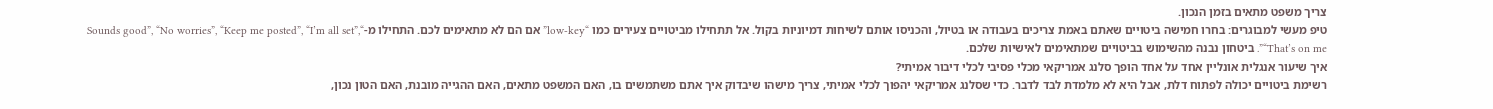צריך משפט מתאים בזמן הנכון.
טיפ מעשי למבוגרים: בחרו חמישה ביטויים שאתם באמת צריכים בעבודה או בטיול, והכניסו אותם לשיחות דמיוניות בקול. אל תתחילו מביטויים צעירים כמו “low-key” אם הם לא מתאימים לכם. התחילו מ-“Sounds good”, “No worries”, “Keep me posted”, “I’m all set”, “That’s on me”. ביטחון נבנה מהשימוש בביטויים שמתאימים לאישיות שלכם.
איך שיעור אנגלית אונליין אחד על אחד הופך סלנג אמריקאי מכלי פסיבי לכלי דיבור אמיתי?
רשימת ביטויים יכולה לפתוח דלת, אבל היא לא מלמדת לבד לדבר. כדי שסלנג אמריקאי יהפוך לכלי אמיתי, צריך מישהו שיבדוק איך אתם משתמשים בו, האם המשפט מתאים, האם ההגייה מובנת, האם הטון נכון,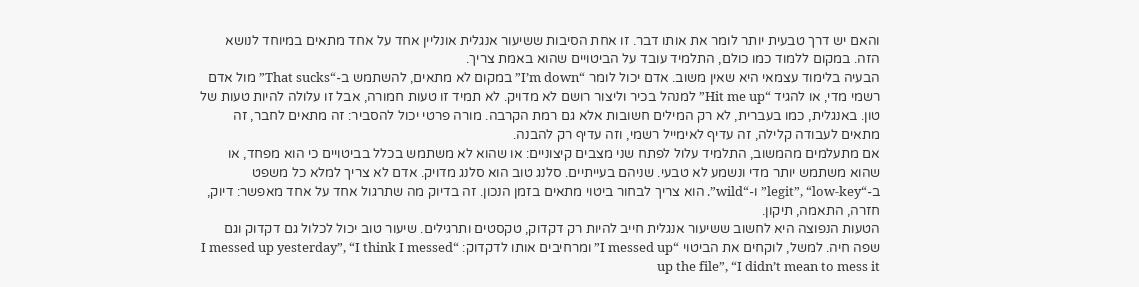והאם יש דרך טבעית יותר לומר את אותו דבר. זו אחת הסיבות ששיעור אנגלית אונליין אחד על אחד מתאים במיוחד לנושא הזה. במקום ללמוד כמו כולם, התלמיד עובד על הביטויים שהוא באמת צריך.
הבעיה בלימוד עצמאי היא שאין משוב. אדם יכול לומר “I’m down” במקום לא מתאים, להשתמש ב-“That sucks” מול אדם רשמי מדי, או להגיד “Hit me up” למנהל בכיר וליצור רושם לא מדויק. לא תמיד זו טעות חמורה, אבל זו עלולה להיות טעות של טון. באנגלית, כמו בעברית, לא רק המילים חשובות אלא גם רמת הקרבה. מורה פרטי יכול להסביר: זה מתאים לחבר, זה מתאים לעבודה קלילה, זה עדיף לאימייל רשמי, וזה עדיף רק להבנה.
אם מתעלמים מהמשוב, התלמיד עלול לפתח שני מצבים קיצוניים: או שהוא לא משתמש בכלל בביטויים כי הוא מפחד, או שהוא משתמש יותר מדי ונשמע לא טבעי. שניהם בעייתיים. סלנג טוב הוא סלנג מדויק. אדם לא צריך למלא כל משפט ב-“legit”, “low-key” ו-“wild”. הוא צריך לבחור ביטוי מתאים בזמן הנכון. זה בדיוק מה שתרגול אחד על אחד מאפשר: דיוק, חזרה, התאמה, תיקון.
הטעות הנפוצה היא לחשוב ששיעור אנגלית חייב להיות רק דקדוק, טקסטים ותרגילים. שיעור טוב יכול לכלול גם דקדוק וגם שפה חיה. למשל, לוקחים את הביטוי “I messed up” ומרחיבים אותו לדקדוק: “I messed up yesterday”, “I think I messed up the file”, “I didn’t mean to mess it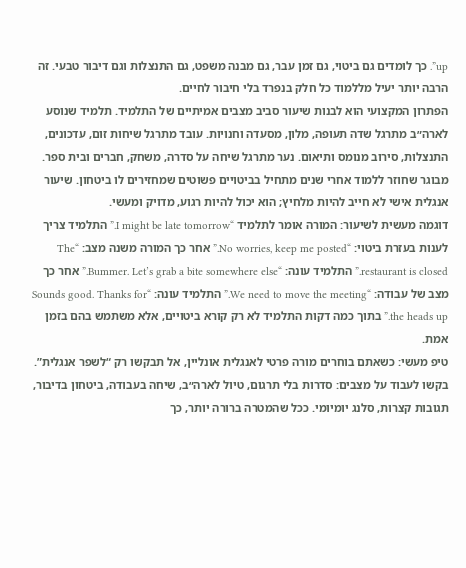up”. כך לומדים גם ביטוי, גם זמן עבר, גם מבנה משפט, גם התנצלות וגם דיבור טבעי. זה הרבה יותר יעיל מללמוד כל חלק בנפרד בלי חיבור לחיים.
הפתרון המקצועי הוא לבנות שיעור סביב מצבים אמיתיים של התלמיד. תלמיד שנוסע לארה״ב מתרגל שדה תעופה, מלון, מסעדה וחנויות. עובד מתרגל שיחות זום, עדכונים, התנצלות, סירוב מנומס ותיאום. נער מתרגל שיחה על סדרה, משחק, חברים ובית ספר. מבוגר שחוזר ללמוד אחרי שנים מתחיל בביטויים פשוטים שמחזירים לו ביטחון. שיעור אנגלית אישי לא חייב להיות מלחיץ; הוא יכול להיות רגוע, מדויק ומעשי.
דוגמה מעשית לשיעור: המורה אומר לתלמיד “I might be late tomorrow.” התלמיד צריך לענות בעזרת ביטוי: “No worries, keep me posted.” אחר כך המורה משנה מצב: “The restaurant is closed.” התלמיד עונה: “Bummer. Let’s grab a bite somewhere else.” אחר כך מצב של עבודה: “We need to move the meeting.” התלמיד עונה: “Sounds good. Thanks for the heads up.” בתוך כמה דקות התלמיד לא רק קורא ביטויים, אלא משתמש בהם בזמן אמת.
טיפ מעשי: כשאתם בוחרים מורה פרטי לאנגלית אונליין, אל תבקשו רק “לשפר אנגלית”. בקשו לעבוד על מצבים: סדרות בלי תרגום, טיול לארה״ב, שיחה בעבודה, ביטחון בדיבור, תגובות קצרות, סלנג יומיומי. ככל שהמטרה ברורה יותר, כך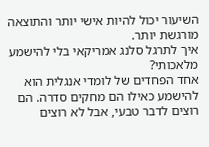השיעור יכול להיות אישי יותר והתוצאה מורגשת יותר.
איך לתרגל סלנג אמריקאי בלי להישמע מלאכותי?
אחד הפחדים של לומדי אנגלית הוא להישמע כאילו הם מחקים סדרה. הם רוצים לדבר טבעי, אבל לא רוצים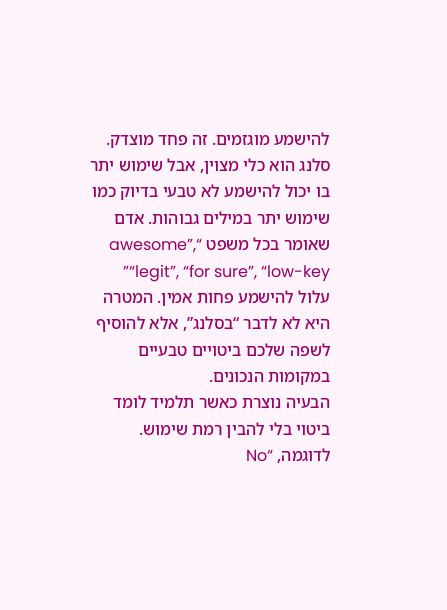להישמע מוגזמים. זה פחד מוצדק. סלנג הוא כלי מצוין, אבל שימוש יתר בו יכול להישמע לא טבעי בדיוק כמו שימוש יתר במילים גבוהות. אדם שאומר בכל משפט “awesome”, “legit”, “for sure”, “low-key” עלול להישמע פחות אמין. המטרה היא לא לדבר “בסלנג”, אלא להוסיף לשפה שלכם ביטויים טבעיים במקומות הנכונים.
הבעיה נוצרת כאשר תלמיד לומד ביטוי בלי להבין רמת שימוש. לדוגמה, “No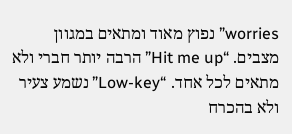worries” נפוץ מאוד ומתאים במגוון מצבים. “Hit me up” הרבה יותר חברי ולא מתאים לכל אחד. “Low-key” נשמע צעיר ולא בהכרח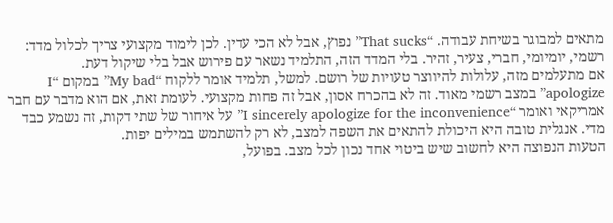מתאים למבוגר בשיחת עבודה. “That sucks” נפוץ, אבל לא הכי עדין. לכן לימוד מקצועי צריך לכלול מדד: רשמי, יומיומי, חברי, צעיר, זהיר. בלי המדד הזה, התלמיד נשאר עם פירוש אבל בלי שיקול דעת.
אם מתעלמים מזה, עלולות להיווצר טעויות של רושם. למשל, תלמיד אומר ללקוח “My bad” במקום “I apologize” במצב רשמי מאוד. זה לא בהכרח אסון, אבל זה פחות מקצועי. לעומת זאת, אם הוא מדבר עם חבר אמריקאי ואומר “I sincerely apologize for the inconvenience” על איחור של שתי דקות, זה נשמע כבד מדי. אנגלית טובה היא היכולת להתאים את השפה למצב, לא רק להשתמש במילים יפות.
הטעות הנפוצה היא לחשוב שיש ביטוי אחד נכון לכל מצב. בפועל,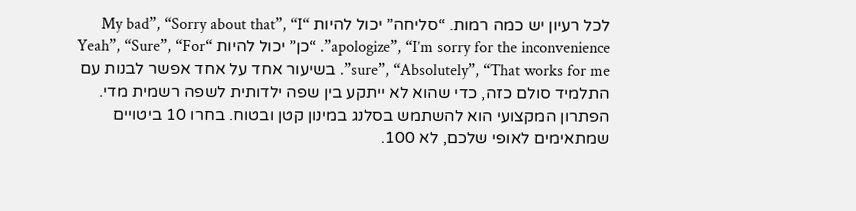לכל רעיון יש כמה רמות. “סליחה” יכול להיות “My bad”, “Sorry about that”, “I apologize”, “I’m sorry for the inconvenience”. “כן” יכול להיות “Yeah”, “Sure”, “For sure”, “Absolutely”, “That works for me”. בשיעור אחד על אחד אפשר לבנות עם התלמיד סולם כזה, כדי שהוא לא ייתקע בין שפה ילדותית לשפה רשמית מדי.
הפתרון המקצועי הוא להשתמש בסלנג במינון קטן ובטוח. בחרו 10 ביטויים שמתאימים לאופי שלכם, לא 100.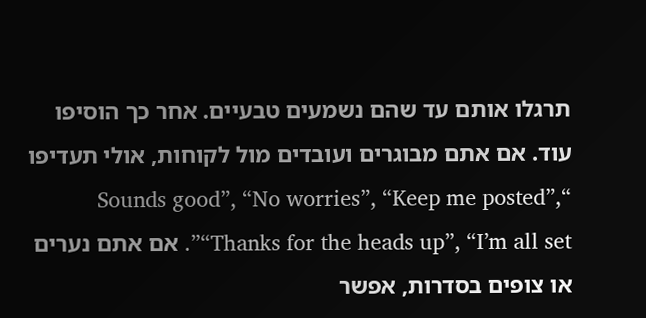תרגלו אותם עד שהם נשמעים טבעיים. אחר כך הוסיפו עוד. אם אתם מבוגרים ועובדים מול לקוחות, אולי תעדיפו “Sounds good”, “No worries”, “Keep me posted”, “Thanks for the heads up”, “I’m all set”. אם אתם נערים או צופים בסדרות, אפשר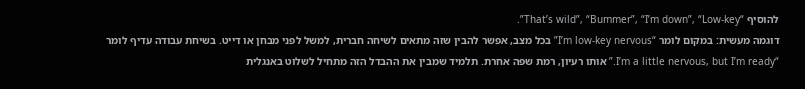להוסיף “That’s wild”, “Bummer”, “I’m down”, “Low-key”.
דוגמה מעשית: במקום לומר “I’m low-key nervous” בכל מצב, אפשר להבין שזה מתאים לשיחה חברית, למשל לפני מבחן או דייט. בשיחת עבודה עדיף לומר “I’m a little nervous, but I’m ready.” אותו רעיון, רמת שפה אחרת. תלמיד שמבין את ההבדל הזה מתחיל לשלוט באנגלית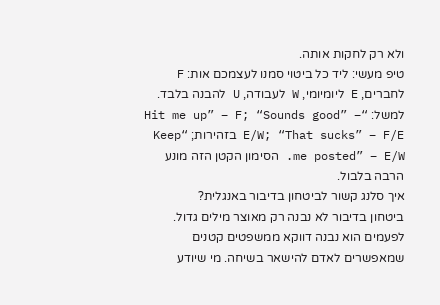ולא רק לחקות אותה.
טיפ מעשי: ליד כל ביטוי סמנו לעצמכם אות: F לחברים, E ליומיומי, W לעבודה, U להבנה בלבד. למשל: “Hit me up” – F; “Sounds good” – E/W; “That sucks” – F/E בזהירות; “Keep me posted” – E/W. הסימון הקטן הזה מונע הרבה בלבול.
איך סלנג קשור לביטחון בדיבור באנגלית?
ביטחון בדיבור לא נבנה רק מאוצר מילים גדול. לפעמים הוא נבנה דווקא ממשפטים קטנים שמאפשרים לאדם להישאר בשיחה. מי שיודע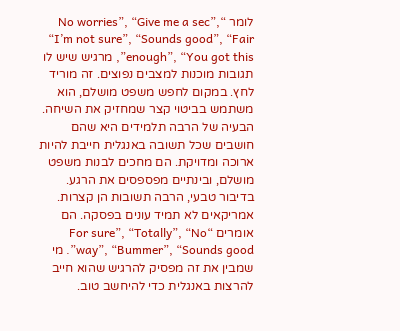לומר “No worries”, “Give me a sec”, “I’m not sure”, “Sounds good”, “Fair enough”, “You got this”, מרגיש שיש לו תגובות מוכנות למצבים נפוצים. זה מוריד לחץ. במקום לחפש משפט מושלם, הוא משתמש בביטוי קצר שמחזיק את השיחה.
הבעיה של הרבה תלמידים היא שהם חושבים שכל תשובה באנגלית חייבת להיות ארוכה ומדויקת. הם מחכים לבנות משפט מושלם, ובינתיים מפספסים את הרגע. בדיבור טבעי, הרבה תשובות הן קצרות. אמריקאים לא תמיד עונים בפסקה. הם אומרים “For sure”, “Totally”, “No way”, “Bummer”, “Sounds good”. מי שמבין את זה מפסיק להרגיש שהוא חייב להרצות באנגלית כדי להיחשב טוב.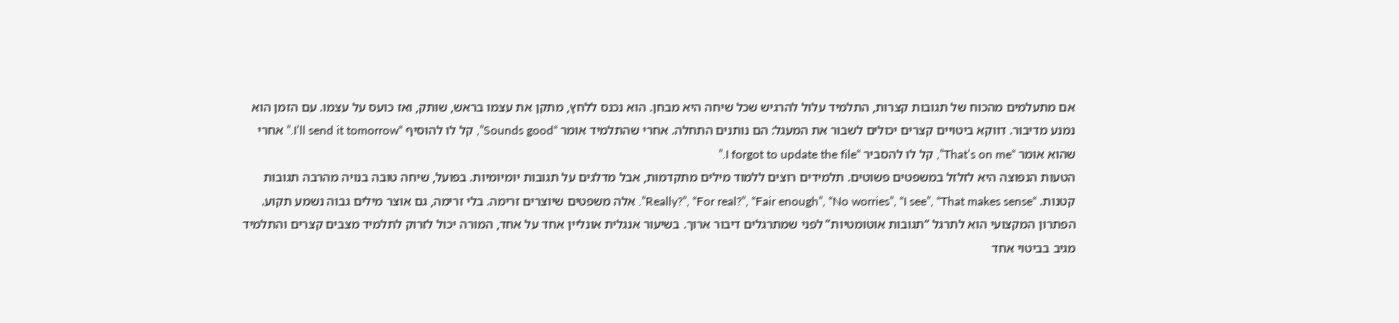אם מתעלמים מהכוח של תגובות קצרות, התלמיד עלול להרגיש שכל שיחה היא מבחן. הוא נכנס ללחץ, מתקן את עצמו בראש, שותק, ואז כועס על עצמו. עם הזמן הוא נמנע מדיבור. דווקא ביטויים קצרים יכולים לשבור את המעגל: הם נותנים התחלה. אחרי שהתלמיד אומר “Sounds good”, קל לו להוסיף “I’ll send it tomorrow.” אחרי שהוא אומר “That’s on me”, קל לו להסביר “I forgot to update the file.”
הטעות הנפוצה היא לזלזל במשפטים פשוטים. תלמידים רוצים ללמוד מילים מתקדמות, אבל מדלגים על תגובות יומיומיות. בפועל, שיחה טובה בנויה מהרבה תגובות קטנות. “Really?”, “For real?”, “Fair enough”, “No worries”, “I see”, “That makes sense”. אלה משפטים שיוצרים זרימה. בלי זרימה, גם אוצר מילים גבוה נשמע תקוע.
הפתרון המקצועי הוא לתרגל “תגובות אוטומטיות” לפני שמתרגלים דיבור ארוך. בשיעור אנגלית אונליין אחד על אחד, המורה יכול לזרוק לתלמיד מצבים קצרים והתלמיד מגיב בביטוי אחד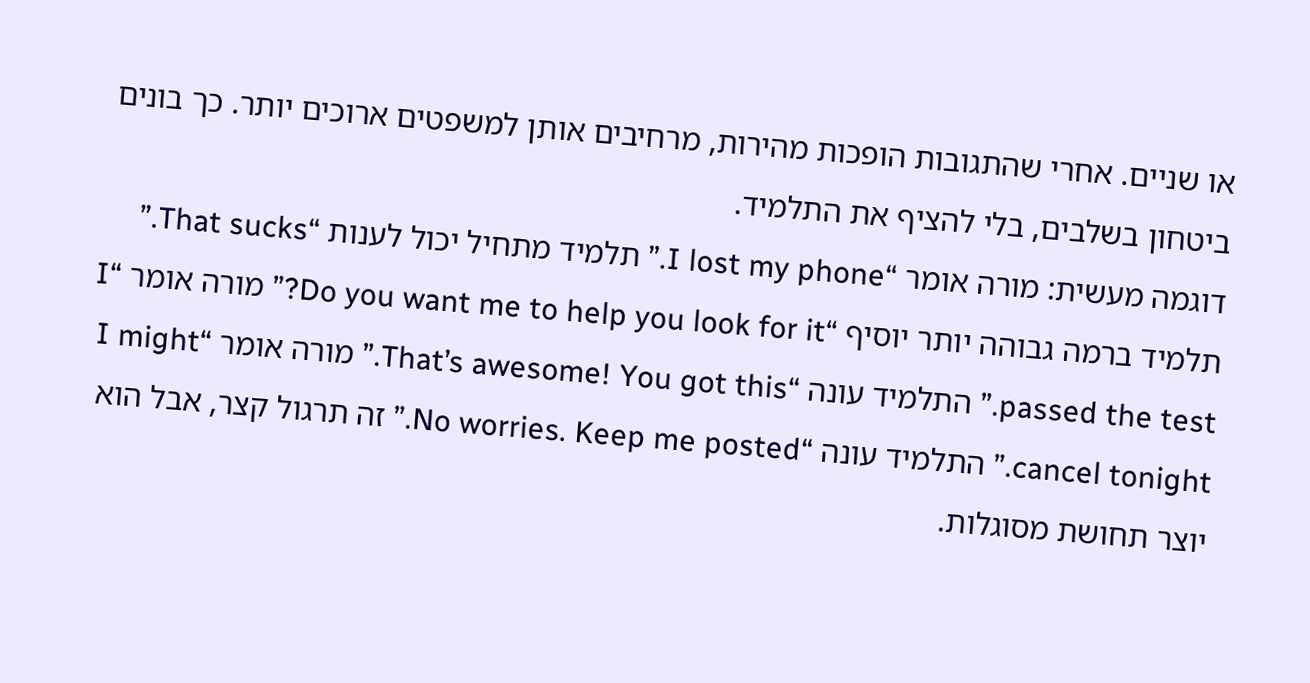או שניים. אחרי שהתגובות הופכות מהירות, מרחיבים אותן למשפטים ארוכים יותר. כך בונים ביטחון בשלבים, בלי להציף את התלמיד.
דוגמה מעשית: מורה אומר “I lost my phone.” תלמיד מתחיל יכול לענות “That sucks.” תלמיד ברמה גבוהה יותר יוסיף “Do you want me to help you look for it?” מורה אומר “I passed the test.” התלמיד עונה “That’s awesome! You got this.” מורה אומר “I might cancel tonight.” התלמיד עונה “No worries. Keep me posted.” זה תרגול קצר, אבל הוא יוצר תחושת מסוגלות.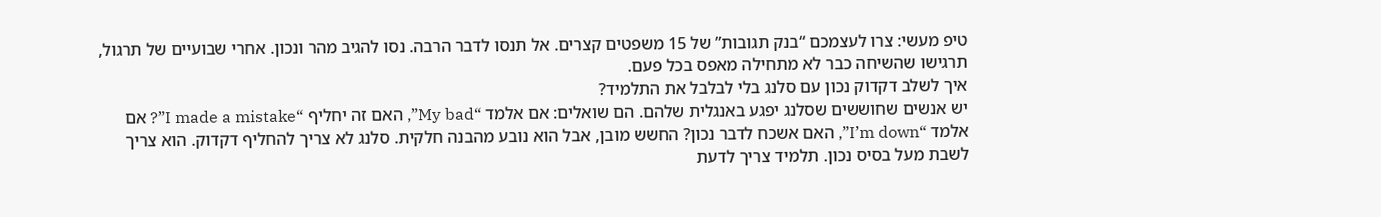טיפ מעשי: צרו לעצמכם “בנק תגובות” של 15 משפטים קצרים. אל תנסו לדבר הרבה. נסו להגיב מהר ונכון. אחרי שבועיים של תרגול, תרגישו שהשיחה כבר לא מתחילה מאפס בכל פעם.
איך לשלב דקדוק נכון עם סלנג בלי לבלבל את התלמיד?
יש אנשים שחוששים שסלנג יפגע באנגלית שלהם. הם שואלים: אם אלמד “My bad”, האם זה יחליף “I made a mistake”? אם אלמד “I’m down”, האם אשכח לדבר נכון? החשש מובן, אבל הוא נובע מהבנה חלקית. סלנג לא צריך להחליף דקדוק. הוא צריך לשבת מעל בסיס נכון. תלמיד צריך לדעת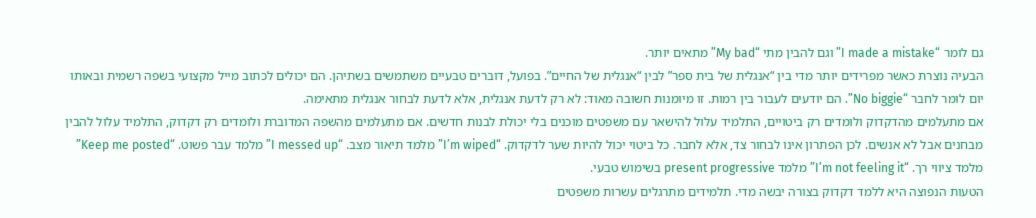גם לומר “I made a mistake” וגם להבין מתי “My bad” מתאים יותר.
הבעיה נוצרת כאשר מפרידים יותר מדי בין “אנגלית של בית ספר” לבין “אנגלית של החיים”. בפועל, דוברים טבעיים משתמשים בשתיהן. הם יכולים לכתוב מייל מקצועי בשפה רשמית ובאותו יום לומר לחבר “No biggie”. הם יודעים לעבור בין רמות. זו מיומנות חשובה מאוד: לא רק לדעת אנגלית, אלא לדעת לבחור אנגלית מתאימה.
אם מתעלמים מהדקדוק ולומדים רק ביטויים, התלמיד עלול להישאר עם משפטים מוכנים בלי יכולת לבנות חדשים. אם מתעלמים מהשפה המדוברת ולומדים רק דקדוק, התלמיד עלול להבין מבחנים אבל לא אנשים. לכן הפתרון אינו לבחור צד, אלא לחבר. כל ביטוי יכול להיות שער לדקדוק. “I’m wiped” מלמד תיאור מצב. “I messed up” מלמד עבר פשוט. “Keep me posted” מלמד ציווי רך. “I’m not feeling it” מלמד present progressive בשימוש טבעי.
הטעות הנפוצה היא ללמד דקדוק בצורה יבשה מדי. תלמידים מתרגלים עשרות משפטים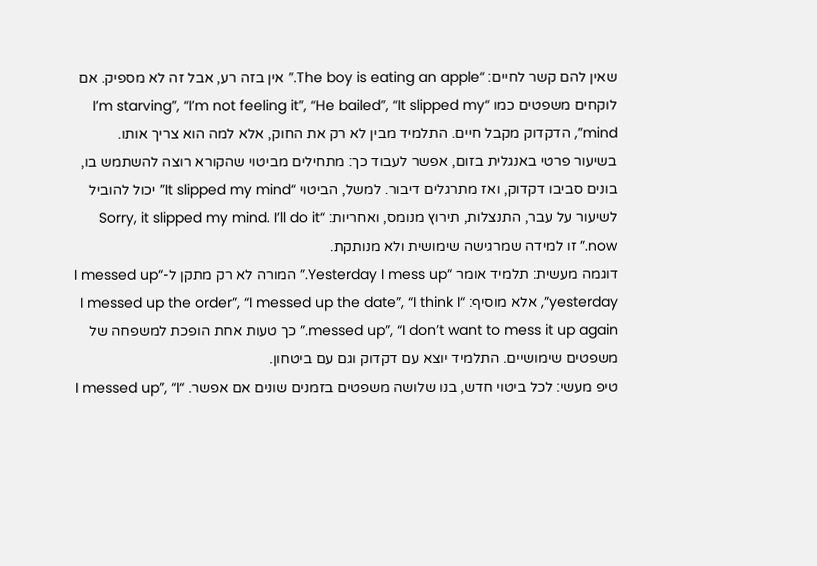שאין להם קשר לחיים: “The boy is eating an apple.” אין בזה רע, אבל זה לא מספיק. אם לוקחים משפטים כמו “I’m starving”, “I’m not feeling it”, “He bailed”, “It slipped my mind”, הדקדוק מקבל חיים. התלמיד מבין לא רק את החוק, אלא למה הוא צריך אותו.
בשיעור פרטי באנגלית בזום, אפשר לעבוד כך: מתחילים מביטוי שהקורא רוצה להשתמש בו, בונים סביבו דקדוק, ואז מתרגלים דיבור. למשל, הביטוי “It slipped my mind” יכול להוביל לשיעור על עבר, התנצלות, תירוץ מנומס, ואחריות: “Sorry, it slipped my mind. I’ll do it now.” זו למידה שמרגישה שימושית ולא מנותקת.
דוגמה מעשית: תלמיד אומר “Yesterday I mess up.” המורה לא רק מתקן ל-“I messed up yesterday”, אלא מוסיף: “I messed up the order”, “I messed up the date”, “I think I messed up”, “I don’t want to mess it up again.” כך טעות אחת הופכת למשפחה של משפטים שימושיים. התלמיד יוצא עם דקדוק וגם עם ביטחון.
טיפ מעשי: לכל ביטוי חדש, בנו שלושה משפטים בזמנים שונים אם אפשר. “I messed up”, “I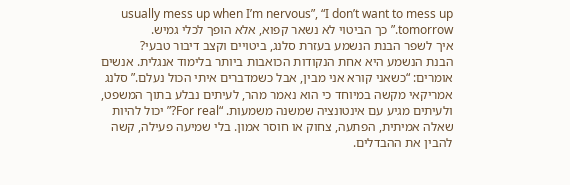usually mess up when I’m nervous”, “I don’t want to mess up tomorrow.” כך הביטוי לא נשאר קפוא, אלא הופך לכלי גמיש.
איך לשפר הבנת הנשמע בעזרת סלנג, ביטויים וקצב דיבור טבעי?
הבנת הנשמע היא אחת הנקודות הכואבות ביותר בלימוד אנגלית. אנשים אומרים: “כשאני קורא אני מבין, אבל כשמדברים איתי הכול נעלם.” סלנג אמריקאי מקשה במיוחד כי הוא נאמר מהר, לעיתים נבלע בתוך המשפט, ולעיתים מגיע עם אינטונציה שמשנה משמעות. “For real?” יכול להיות שאלה אמיתית, הפתעה, צחוק או חוסר אמון. בלי שמיעה פעילה, קשה להבין את ההבדלים.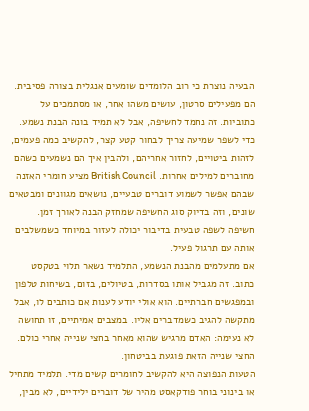הבעיה נוצרת כי רוב הלומדים שומעים אנגלית בצורה פסיבית. הם מפעילים סרטון, עושים משהו אחר, או מסתמכים על כתוביות. זה נחמד לחשיפה, אבל לא תמיד בונה הבנת נשמע. כדי לשפר שמיעה צריך לבחור קטע קצר, להקשיב כמה פעמים, לזהות ביטויים, לחזור אחריהם, ולהבין איך הם נשמעים כשהם מחוברים למילים אחרות. British Council מציע חומרי האזנה שבהם אפשר לשמוע דוברים טבעיים, נושאים מגוונים ומבטאים שונים, וזה בדיוק סוג החשיפה שמחזק הבנה לאורך זמן. חשיפה לשפה טבעית בדיבור יכולה לעזור במיוחד כשמשלבים אותה עם תרגול פעיל.
אם מתעלמים מהבנת הנשמע, התלמיד נשאר תלוי בטקסט כתוב. זה מגביל אותו בסדרות, בטיולים, בזום, בשיחות טלפון ובמפגשים חברתיים. הוא אולי יודע לענות אם כותבים לו, אבל מתקשה להגיב כשמדברים אליו. במצבים אמיתיים, זו תחושה לא נעימה: האדם מרגיש שהוא מאחר בחצי שנייה אחרי כולם. החצי שנייה הזאת פוגעת בביטחון.
הטעות הנפוצה היא להקשיב לחומרים קשים מדי. תלמיד מתחיל או בינוני בוחר פודקאסט מהיר של דוברים ילידיים, לא מבין,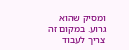ומסיק שהוא גרוע. במקום זה צריך לעבוד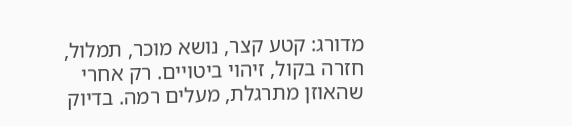מדורג: קטע קצר, נושא מוכר, תמלול, חזרה בקול, זיהוי ביטויים. רק אחרי שהאוזן מתרגלת, מעלים רמה. בדיוק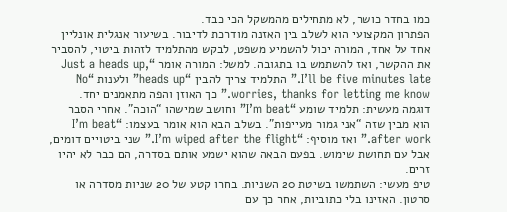כמו בחדר כושר, לא מתחילים מהמשקל הכי כבד.
הפתרון המקצועי הוא לשלב בין האזנה מודרכת לדיבור. בשיעור אנגלית אונליין אחד על אחד, המורה יכול להשמיע משפט, לבקש מהתלמיד לזהות ביטוי, להסביר את ההקשר, ואז להשתמש בו בתגובה. למשל: המורה אומר “Just a heads up, I’ll be five minutes late.” התלמיד צריך להבין “heads up” ולענות “No worries, thanks for letting me know.” כך האוזן והפה מתאמנים יחד.
דוגמה מעשית: תלמיד שומע “I’m beat” וחושב שמישהו “הוכה”. אחרי הסבר הוא מבין שזה “אני גמור מעייפות”. בשלב הבא הוא אומר בעצמו: “I’m beat after work.” ואז מוסיף: “I’m wiped after the flight.” שני ביטויים דומים, אבל עם תחושת שימוש. בפעם הבאה שהוא ישמע אותם בסדרה, הם כבר לא יהיו זרים.
טיפ מעשי: השתמשו בשיטת 20 השניות. בחרו קטע של 20 שניות מסדרה או סרטון. האזינו בלי כתוביות, אחר כך עם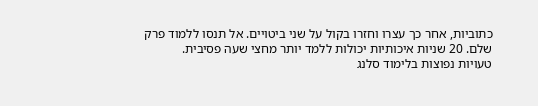כתוביות, אחר כך עצרו וחזרו בקול על שני ביטויים. אל תנסו ללמוד פרק שלם. 20 שניות איכותיות יכולות ללמד יותר מחצי שעה פסיבית.
טעויות נפוצות בלימוד סלנג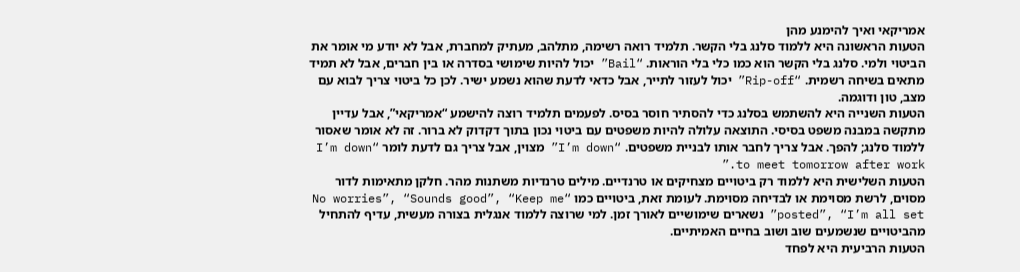אמריקאי ואיך להימנע מהן
הטעות הראשונה היא ללמוד סלנג בלי הקשר. תלמיד רואה רשימה, מתלהב, מעתיק למחברת, אבל לא יודע מי אומר את הביטוי ולמי. סלנג בלי הקשר הוא כמו כלי בלי הוראות. “Bail” יכול להיות שימושי בסדרה או בין חברים, אבל לא תמיד מתאים בשיחה רשמית. “Rip-off” יכול לעזור לתייר, אבל כדאי לדעת שהוא נשמע ישיר. לכן כל ביטוי צריך לבוא עם מצב, טון ודוגמה.
הטעות השנייה היא להשתמש בסלנג כדי להסתיר חוסר בסיס. לפעמים תלמיד רוצה להישמע “אמריקאי”, אבל עדיין מתקשה במבנה משפט בסיסי. התוצאה עלולה להיות משפטים עם ביטוי נכון בתוך דקדוק לא ברור. זה לא אומר שאסור ללמוד סלנג; להפך. אבל צריך לחבר אותו לבניית משפטים. “I’m down” מצוין, אבל צריך גם לדעת לומר “I’m down to meet tomorrow after work.”
הטעות השלישית היא ללמוד רק ביטויים מצחיקים או טרנדיים. מילים טרנדיות משתנות מהר. חלקן מתאימות לדור מסוים, לרשת מסוימת או לבדיחה מסוימת. לעומת זאת, ביטויים כמו “No worries”, “Sounds good”, “Keep me posted”, “I’m all set” נשארים שימושיים לאורך זמן. למי שרוצה ללמוד אנגלית בצורה מעשית, עדיף להתחיל מהביטויים שנשמעים שוב ושוב בחיים האמיתיים.
הטעות הרביעית היא לפחד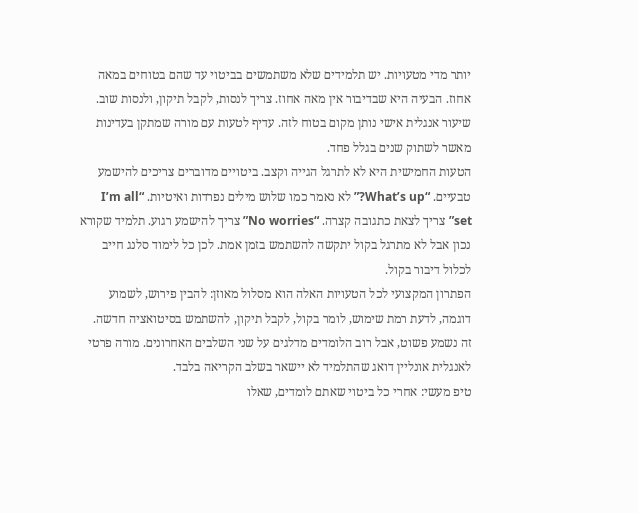יותר מדי מטעויות. יש תלמידים שלא משתמשים בביטוי עד שהם בטוחים במאה אחוז. הבעיה היא שבדיבור אין מאה אחוז. צריך לנסות, לקבל תיקון, ולנסות שוב. שיעור אנגלית אישי נותן מקום בטוח לזה. עדיף לטעות עם מורה שמתקן בעדינות מאשר לשתוק שנים בגלל פחד.
הטעות החמישית היא לא לתרגל הגייה וקצב. ביטויים מדוברים צריכים להישמע טבעיים. “What’s up?” לא נאמר כמו שלוש מילים נפרדות ואיטיות. “I’m all set” צריך לצאת כתגובה קצרה. “No worries” צריך להישמע רגוע. תלמיד שקורא נכון אבל לא מתרגל בקול יתקשה להשתמש בזמן אמת. לכן כל לימוד סלנג חייב לכלול דיבור בקול.
הפתרון המקצועי לכל הטעויות האלה הוא מסלול מאוזן: להבין פירוש, לשמוע דוגמה, לדעת רמת שימוש, לומר בקול, לקבל תיקון, להשתמש בסיטואציה חדשה. זה נשמע פשוט, אבל רוב הלומדים מדלגים על שני השלבים האחרונים. מורה פרטי לאנגלית אונליין דואג שהתלמיד לא יישאר בשלב הקריאה בלבד.
טיפ מעשי: אחרי כל ביטוי שאתם לומדים, שאלו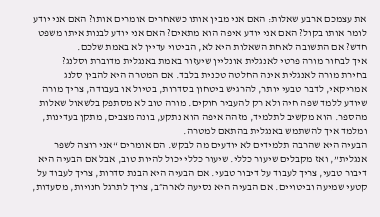את עצמכם ארבע שאלות: האם אני מבין אותו כשאחרים אומרים אותו? האם אני יודע לומר אותו בקול? האם אני יודע איפה הוא מתאים? האם אני יודע לבנות איתו משפט חדש? אם התשובה לאחת השאלות היא לא, הביטוי עדיין לא באמת שלכם.
איך לבחור מורה פרטי לאנגלית אונליין שיעזור באמת באנגלית מדוברת וסלנג?
בחירת מורה לאנגלית אינה החלטה טכנית בלבד. אם המטרה היא להבין סלנג אמריקאי, לדבר טבעי יותר, להרגיש ביטחון בסדרות, בטיול או בעבודה, צריך מורה שיודע ללמד שפה חיה ולא רק להעביר חוקים. מורה טוב לא מסתפק בלשאול שאלות מהספר. הוא מקשיב לתלמיד, מזהה איפה הוא נתקע, בונה מצבים, מתקן בעדינות, ומלמד איך להשתמש באנגלית בהתאם למטרה.
הבעיה היא שהרבה תלמידים לא יודעים מה לבקש. הם אומרים “אני רוצה לשפר אנגלית”, ואז מקבלים שיעור כללי. שיעור כללי יכול להיות טוב, אבל אם הבעיה היא דיבור טבעי, צריך לעבוד על דיבור טבעי. אם הבעיה היא הבנת סדרות, צריך לעבוד על קטעי שמיעה וביטויים. אם הבעיה היא נסיעה לארה״ב, צריך לתרגל חנויות, מסעדות,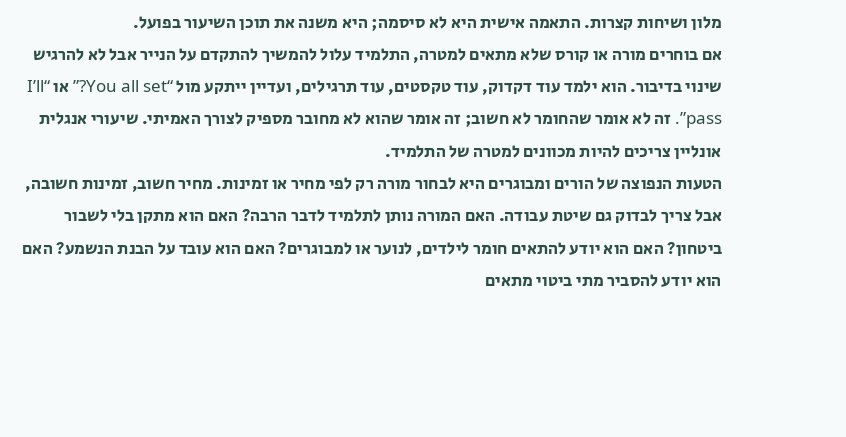מלון ושיחות קצרות. התאמה אישית היא לא סיסמה; היא משנה את תוכן השיעור בפועל.
אם בוחרים מורה או קורס שלא מתאים למטרה, התלמיד עלול להמשיך להתקדם על הנייר אבל לא להרגיש שינוי בדיבור. הוא ילמד עוד דקדוק, עוד טקסטים, עוד תרגילים, ועדיין ייתקע מול “You all set?” או “I’ll pass”. זה לא אומר שהחומר לא חשוב; זה אומר שהוא לא מחובר מספיק לצורך האמיתי. שיעורי אנגלית אונליין צריכים להיות מכוונים למטרה של התלמיד.
הטעות הנפוצה של הורים ומבוגרים היא לבחור מורה רק לפי מחיר או זמינות. מחיר חשוב, זמינות חשובה, אבל צריך לבדוק גם שיטת עבודה. האם המורה נותן לתלמיד לדבר הרבה? האם הוא מתקן בלי לשבור ביטחון? האם הוא יודע להתאים חומר לילדים, לנוער או למבוגרים? האם הוא עובד על הבנת הנשמע? האם הוא יודע להסביר מתי ביטוי מתאים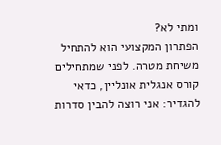ומתי לא?
הפתרון המקצועי הוא להתחיל משיחת מטרה. לפני שמתחילים קורס אנגלית אונליין, כדאי להגדיר: אני רוצה להבין סדרות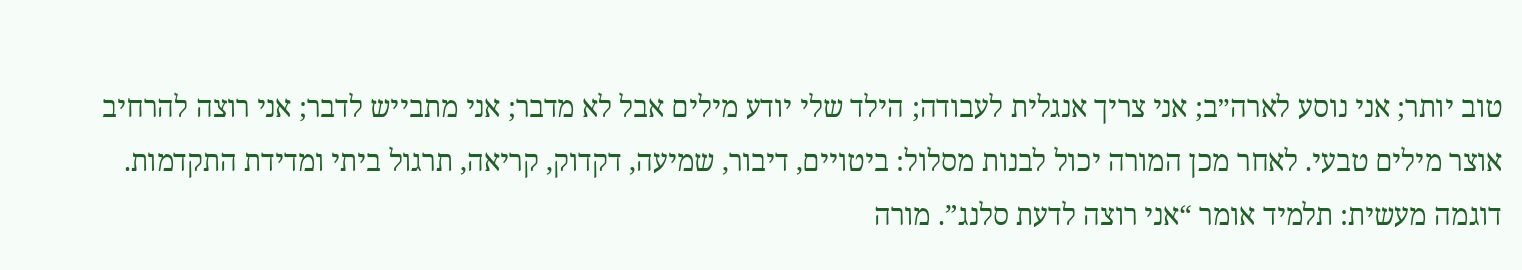טוב יותר; אני נוסע לארה״ב; אני צריך אנגלית לעבודה; הילד שלי יודע מילים אבל לא מדבר; אני מתבייש לדבר; אני רוצה להרחיב אוצר מילים טבעי. לאחר מכן המורה יכול לבנות מסלול: ביטויים, דיבור, שמיעה, דקדוק, קריאה, תרגול ביתי ומדידת התקדמות.
דוגמה מעשית: תלמיד אומר “אני רוצה לדעת סלנג”. מורה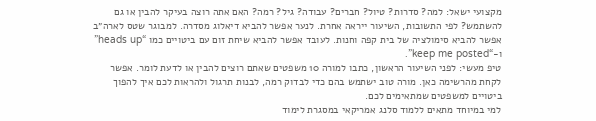מקצועי ישאל: למה? סדרות? טיול? חברים? עבודה? גיל? רמה? האם אתה רוצה בעיקר להבין או גם להשתמש? לפי התשובות, השיעור ייראה אחרת. לנער אפשר להביא דיאלוג מסדרה. למבוגר שטס לארה״ב אפשר להביא סימולציה של בית קפה וחנות. לעובד אפשר להביא שיחת זום עם ביטויים כמו “heads up” ו-“keep me posted”.
טיפ מעשי: לפני השיעור הראשון, כתבו למורה 10 משפטים שאתם רוצים להבין או לדעת לומר. אפשר לקחת מהרשימה כאן. מורה טוב ישתמש בהם כדי לבדוק רמה, לבנות תרגול ולהראות לכם איך להפוך ביטויים למשפטים שמתאימים לכם.
למי במיוחד מתאים ללמוד סלנג אמריקאי במסגרת לימוד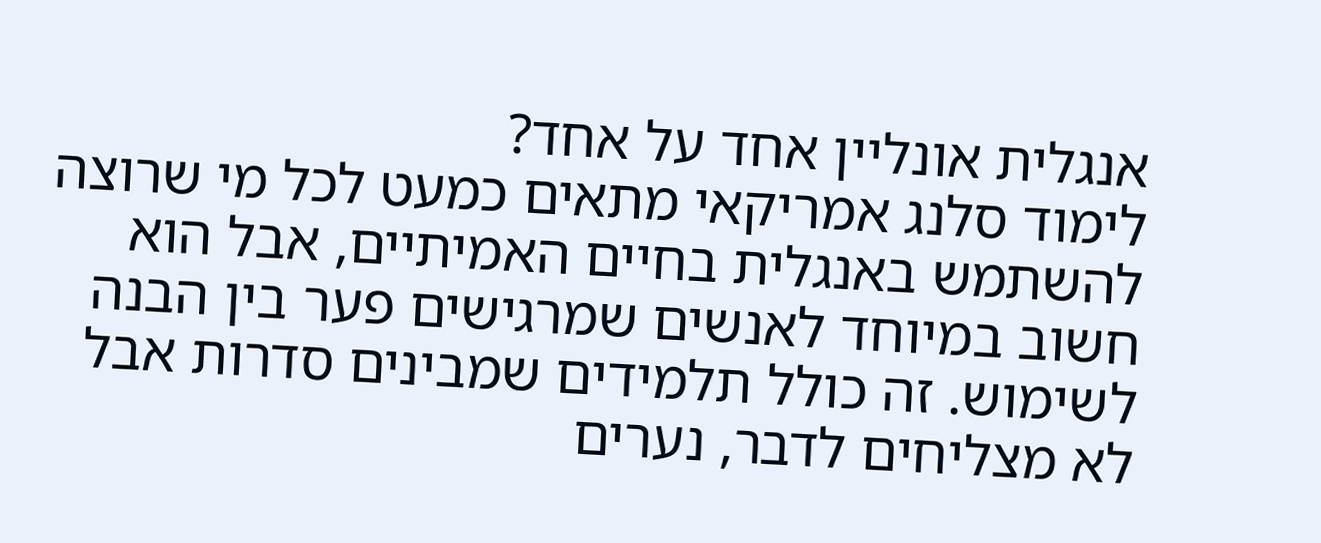אנגלית אונליין אחד על אחד?
לימוד סלנג אמריקאי מתאים כמעט לכל מי שרוצה להשתמש באנגלית בחיים האמיתיים, אבל הוא חשוב במיוחד לאנשים שמרגישים פער בין הבנה לשימוש. זה כולל תלמידים שמבינים סדרות אבל לא מצליחים לדבר, נערים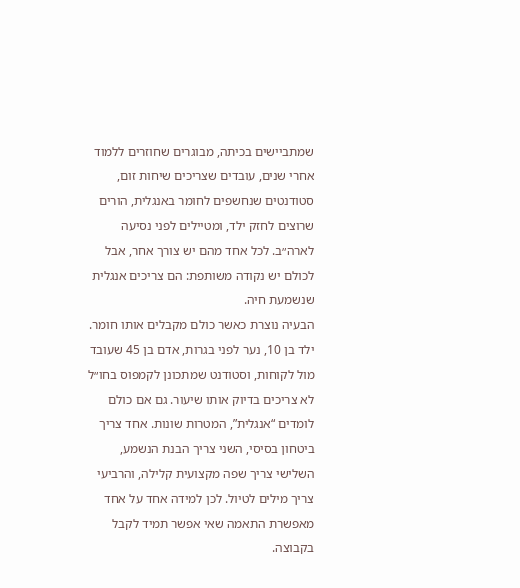שמתביישים בכיתה, מבוגרים שחוזרים ללמוד אחרי שנים, עובדים שצריכים שיחות זום, סטודנטים שנחשפים לחומר באנגלית, הורים שרוצים לחזק ילד, ומטיילים לפני נסיעה לארה״ב. לכל אחד מהם יש צורך אחר, אבל לכולם יש נקודה משותפת: הם צריכים אנגלית שנשמעת חיה.
הבעיה נוצרת כאשר כולם מקבלים אותו חומר. ילד בן 10, נער לפני בגרות, אדם בן 45 שעובד מול לקוחות, וסטודנט שמתכונן לקמפוס בחו״ל לא צריכים בדיוק אותו שיעור. גם אם כולם לומדים “אנגלית”, המטרות שונות. אחד צריך ביטחון בסיסי, השני צריך הבנת הנשמע, השלישי צריך שפה מקצועית קלילה, והרביעי צריך מילים לטיול. לכן למידה אחד על אחד מאפשרת התאמה שאי אפשר תמיד לקבל בקבוצה.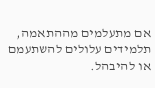אם מתעלמים מההתאמה, תלמידים עלולים להשתעמם או להיבהל.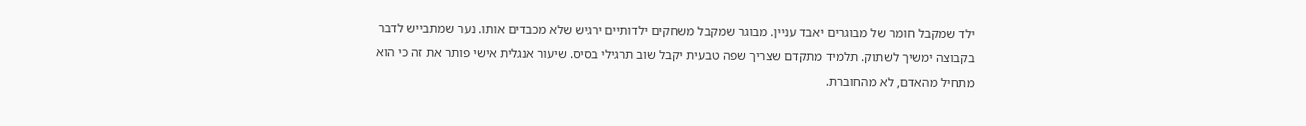ילד שמקבל חומר של מבוגרים יאבד עניין. מבוגר שמקבל משחקים ילדותיים ירגיש שלא מכבדים אותו. נער שמתבייש לדבר בקבוצה ימשיך לשתוק. תלמיד מתקדם שצריך שפה טבעית יקבל שוב תרגילי בסיס. שיעור אנגלית אישי פותר את זה כי הוא מתחיל מהאדם, לא מהחוברת.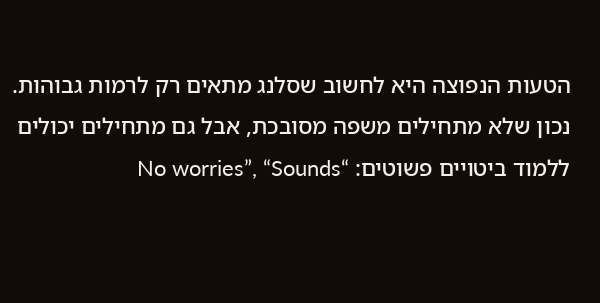הטעות הנפוצה היא לחשוב שסלנג מתאים רק לרמות גבוהות. נכון שלא מתחילים משפה מסובכת, אבל גם מתחילים יכולים ללמוד ביטויים פשוטים: “No worries”, “Sounds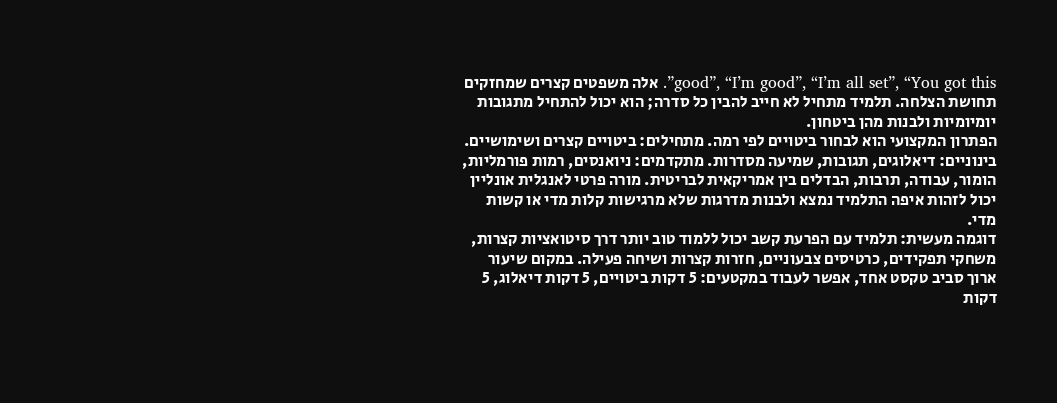good”, “I’m good”, “I’m all set”, “You got this”. אלה משפטים קצרים שמחזקים תחושת הצלחה. תלמיד מתחיל לא חייב להבין כל סדרה; הוא יכול להתחיל מתגובות יומיומיות ולבנות מהן ביטחון.
הפתרון המקצועי הוא לבחור ביטויים לפי רמה. מתחילים: ביטויים קצרים ושימושיים. בינוניים: דיאלוגים, תגובות, שמיעה מסדרות. מתקדמים: ניואנסים, רמות פורמליות, הומור, עבודה, תרבות, הבדלים בין אמריקאית לבריטית. מורה פרטי לאנגלית אונליין יכול לזהות איפה התלמיד נמצא ולבנות מדרגות שלא מרגישות קלות מדי או קשות מדי.
דוגמה מעשית: תלמיד עם הפרעת קשב יכול ללמוד טוב יותר דרך סיטואציות קצרות, משחקי תפקידים, כרטיסים צבעוניים, חזרות קצרות ושיחה פעילה. במקום שיעור ארוך סביב טקסט אחד, אפשר לעבוד במקטעים: 5 דקות ביטויים, 5 דקות דיאלוג, 5 דקות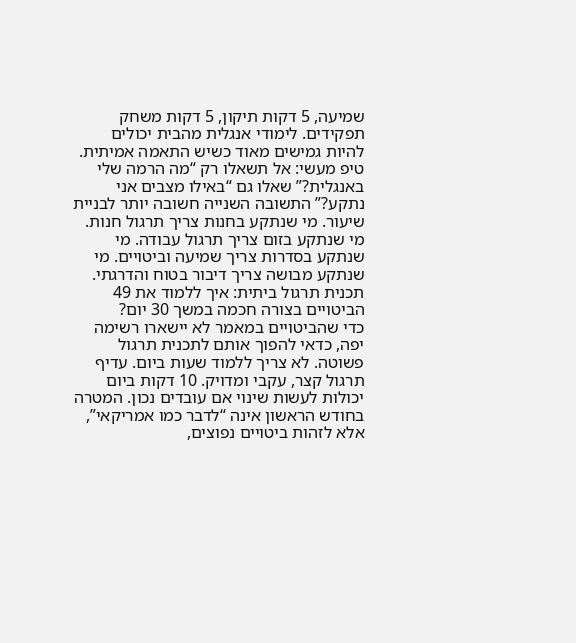שמיעה, 5 דקות תיקון, 5 דקות משחק תפקידים. לימודי אנגלית מהבית יכולים להיות גמישים מאוד כשיש התאמה אמיתית.
טיפ מעשי: אל תשאלו רק “מה הרמה שלי באנגלית?” שאלו גם “באילו מצבים אני נתקע?” התשובה השנייה חשובה יותר לבניית שיעור. מי שנתקע בחנות צריך תרגול חנות. מי שנתקע בזום צריך תרגול עבודה. מי שנתקע בסדרות צריך שמיעה וביטויים. מי שנתקע מבושה צריך דיבור בטוח והדרגתי.
תכנית תרגול ביתית: איך ללמוד את 49 הביטויים בצורה חכמה במשך 30 יום?
כדי שהביטויים במאמר לא יישארו רשימה יפה, כדאי להפוך אותם לתכנית תרגול פשוטה. לא צריך ללמוד שעות ביום. עדיף תרגול קצר, עקבי ומדויק. 10 דקות ביום יכולות לעשות שינוי אם עובדים נכון. המטרה בחודש הראשון אינה “לדבר כמו אמריקאי”, אלא לזהות ביטויים נפוצים,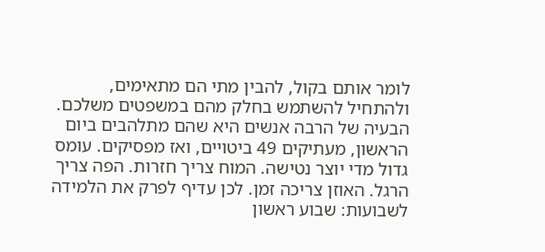לומר אותם בקול, להבין מתי הם מתאימים, ולהתחיל להשתמש בחלק מהם במשפטים משלכם.
הבעיה של הרבה אנשים היא שהם מתלהבים ביום הראשון, מעתיקים 49 ביטויים, ואז מפסיקים. עומס גדול מדי יוצר נטישה. המוח צריך חזרות. הפה צריך הרגל. האוזן צריכה זמן. לכן עדיף לפרק את הלמידה לשבועות: שבוע ראשון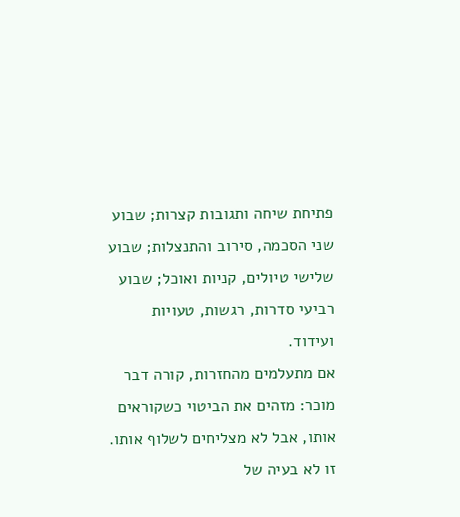פתיחת שיחה ותגובות קצרות; שבוע שני הסכמה, סירוב והתנצלות; שבוע שלישי טיולים, קניות ואוכל; שבוע רביעי סדרות, רגשות, טעויות ועידוד.
אם מתעלמים מהחזרות, קורה דבר מוכר: מזהים את הביטוי כשקוראים אותו, אבל לא מצליחים לשלוף אותו. זו לא בעיה של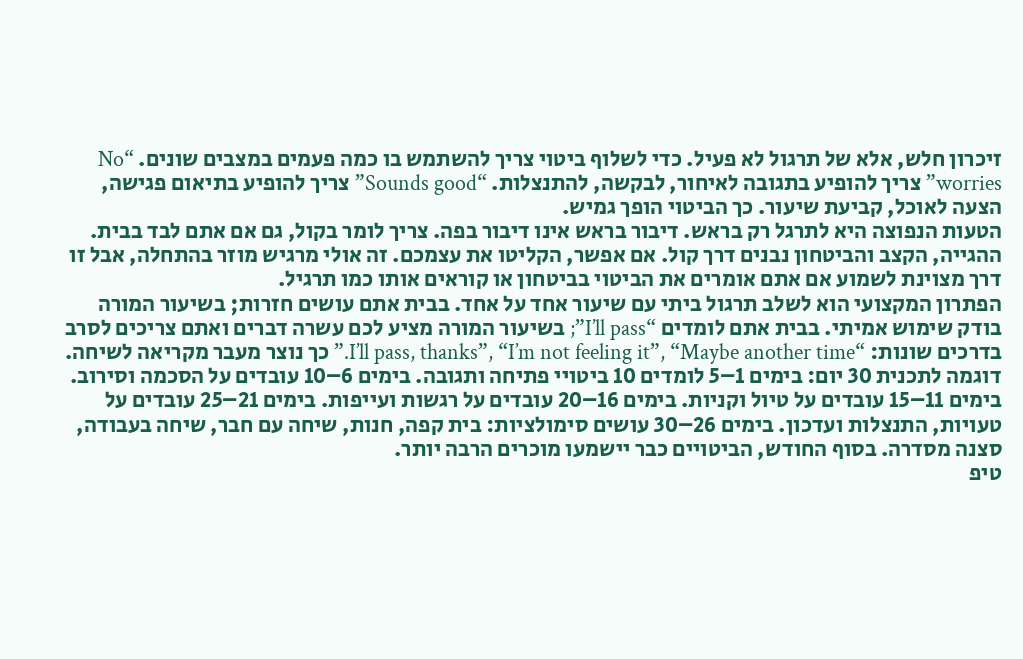זיכרון חלש, אלא של תרגול לא פעיל. כדי לשלוף ביטוי צריך להשתמש בו כמה פעמים במצבים שונים. “No worries” צריך להופיע בתגובה לאיחור, לבקשה, להתנצלות. “Sounds good” צריך להופיע בתיאום פגישה, הצעה לאוכל, קביעת שיעור. כך הביטוי הופך גמיש.
הטעות הנפוצה היא לתרגל רק בראש. דיבור בראש אינו דיבור בפה. צריך לומר בקול, גם אם אתם לבד בבית. ההגייה, הקצב והביטחון נבנים דרך קול. אם אפשר, הקליטו את עצמכם. זה אולי מרגיש מוזר בהתחלה, אבל זו דרך מצוינת לשמוע אם אתם אומרים את הביטוי בביטחון או קוראים אותו כמו תרגיל.
הפתרון המקצועי הוא לשלב תרגול ביתי עם שיעור אחד על אחד. בבית אתם עושים חזרות; בשיעור המורה בודק שימוש אמיתי. בבית אתם לומדים “I’ll pass”; בשיעור המורה מציע לכם עשרה דברים ואתם צריכים לסרב בדרכים שונות: “I’ll pass, thanks”, “I’m not feeling it”, “Maybe another time.” כך נוצר מעבר מקריאה לשיחה.
דוגמה לתכנית 30 יום: בימים 1–5 לומדים 10 ביטויי פתיחה ותגובה. בימים 6–10 עובדים על הסכמה וסירוב. בימים 11–15 עובדים על טיול וקניות. בימים 16–20 עובדים על רגשות ועייפות. בימים 21–25 עובדים על טעויות, התנצלות ועדכון. בימים 26–30 עושים סימולציות: בית קפה, חנות, שיחה עם חבר, שיחה בעבודה, סצנה מסדרה. בסוף החודש, הביטויים כבר יישמעו מוכרים הרבה יותר.
טיפ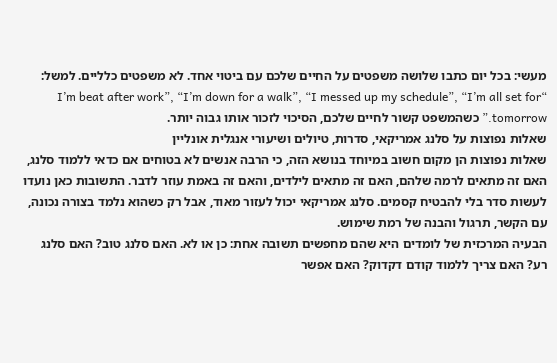מעשי: בכל יום כתבו שלושה משפטים על החיים שלכם עם ביטוי אחד. לא משפטים כלליים. למשל: “I’m beat after work”, “I’m down for a walk”, “I messed up my schedule”, “I’m all set for tomorrow.” כשהמשפט קשור לחיים שלכם, הסיכוי לזכור אותו גבוה יותר.
שאלות נפוצות על סלנג אמריקאי, סדרות, טיולים ושיעורי אנגלית אונליין
שאלות נפוצות הן מקום חשוב במיוחד בנושא הזה, כי הרבה אנשים לא בטוחים אם כדאי ללמוד סלנג, האם זה מתאים לרמה שלהם, האם זה מתאים לילדים, והאם זה באמת עוזר לדבר. התשובות כאן נועדו לעשות סדר בלי להבטיח קסמים. סלנג אמריקאי יכול לעזור מאוד, אבל רק כשהוא נלמד בצורה נכונה, עם הקשר, תרגול והבנה של רמת שימוש.
הבעיה המרכזית של לומדים היא שהם מחפשים תשובה אחת: כן או לא. האם סלנג טוב? האם סלנג רע? האם צריך ללמוד קודם דקדוק? האם אפשר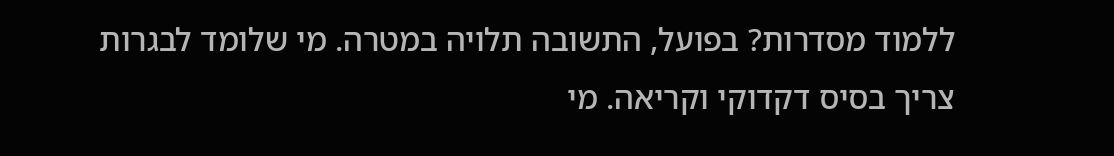ללמוד מסדרות? בפועל, התשובה תלויה במטרה. מי שלומד לבגרות צריך בסיס דקדוקי וקריאה. מי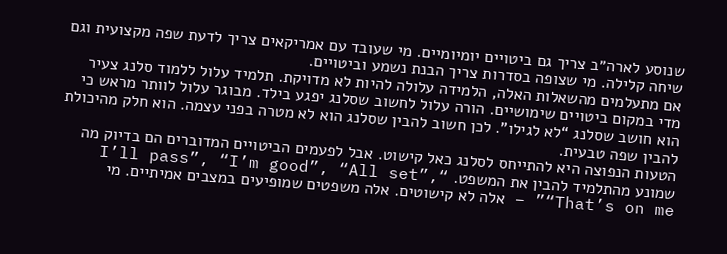שנוסע לארה״ב צריך גם ביטויים יומיומיים. מי שעובד עם אמריקאים צריך לדעת שפה מקצועית וגם שיחה קלילה. מי שצופה בסדרות צריך הבנת נשמע וביטויים.
אם מתעלמים מהשאלות האלה, הלמידה עלולה להיות לא מדויקת. תלמיד עלול ללמוד סלנג צעיר מדי במקום ביטויים שימושיים. הורה עלול לחשוב שסלנג יפגע בילד. מבוגר עלול לוותר מראש כי הוא חושב שסלנג “לא לגילו”. לכן חשוב להבין שסלנג הוא לא מטרה בפני עצמה. הוא חלק מהיכולת להבין שפה טבעית.
הטעות הנפוצה היא להתייחס לסלנג כאל קישוט. אבל לפעמים הביטויים המדוברים הם בדיוק מה שמונע מהתלמיד להבין את המשפט. “I’ll pass”, “I’m good”, “All set”, “That’s on me” – אלה לא קישוטים. אלה משפטים שמופיעים במצבים אמיתיים. מי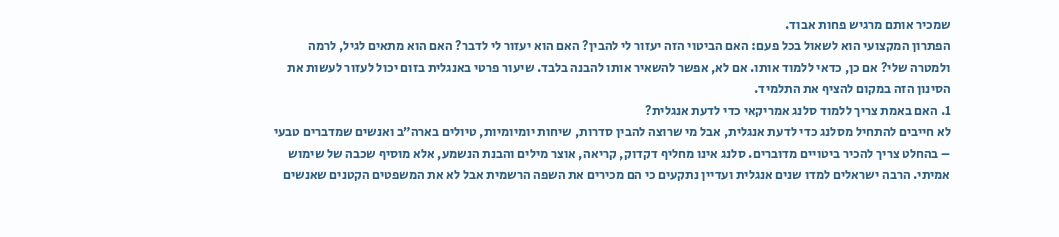שמכיר אותם מרגיש פחות אבוד.
הפתרון המקצועי הוא לשאול בכל פעם: האם הביטוי הזה יעזור לי להבין? האם הוא יעזור לי לדבר? האם הוא מתאים לגיל, לרמה ולמטרה שלי? אם כן, כדאי ללמוד אותו. אם לא, אפשר להשאיר אותו להבנה בלבד. שיעור פרטי באנגלית בזום יכול לעזור לעשות את הסינון הזה במקום להציף את התלמיד.
1. האם באמת צריך ללמוד סלנג אמריקאי כדי לדעת אנגלית?
לא חייבים להתחיל מסלנג כדי לדעת אנגלית, אבל מי שרוצה להבין סדרות, שיחות יומיומיות, טיולים בארה״ב ואנשים שמדברים טבעי – בהחלט צריך להכיר ביטויים מדוברים. סלנג אינו מחליף דקדוק, קריאה, אוצר מילים והבנת הנשמע, אלא מוסיף שכבה של שימוש אמיתי. הרבה ישראלים למדו שנים אנגלית ועדיין נתקעים כי הם מכירים את השפה הרשמית אבל לא את המשפטים הקטנים שאנשים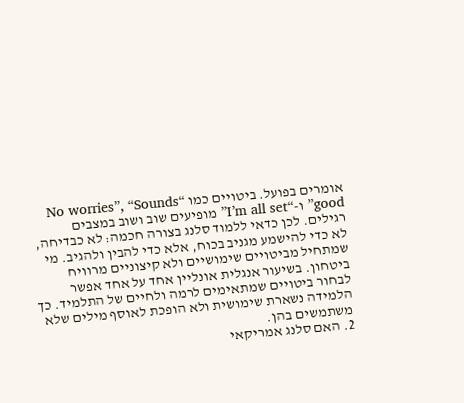אומרים בפועל. ביטויים כמו “No worries”, “Sounds good” ו-“I’m all set” מופיעים שוב ושוב במצבים רגילים. לכן כדאי ללמוד סלנג בצורה חכמה: לא כבדיחה, לא כדי להישמע מגניב בכוח, אלא כדי להבין ולהגיב. מי שמתחיל מביטויים שימושיים ולא קיצוניים מרוויח ביטחון. בשיעור אנגלית אונליין אחד על אחד אפשר לבחור ביטויים שמתאימים לרמה ולחיים של התלמיד. כך הלמידה נשארת שימושית ולא הופכת לאוסף מילים שלא משתמשים בהן.
2. האם סלנג אמריקאי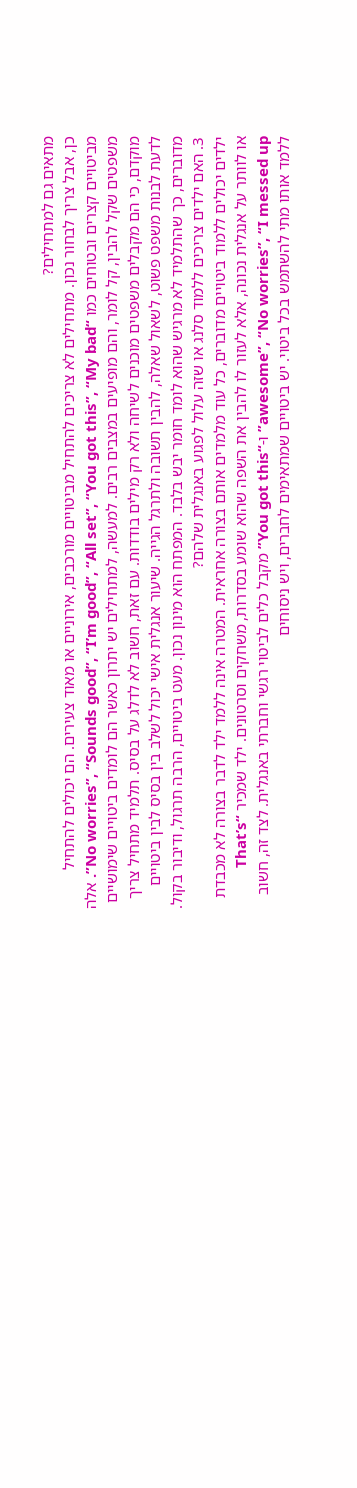מתאים גם למתחילים?
כן, אבל צריך לבחור נכון. מתחילים לא צריכים להתחיל מביטויים מורכבים, אירוניים או מאוד צעירים. הם יכולים להתחיל מביטויים קצרים ובטוחים כמו “No worries”, “Sounds good”, “I’m good”, “All set”, “You got this”, “My bad”. אלה משפטים שקל להבין, קל לומר, והם מופיעים במצבים רבים. למעשה, למתחילים יש יתרון כאשר הם לומדים ביטויים שימושיים מוקדם, כי הם מקבלים משפטים מוכנים לשיחה ולא רק מילים בודדות. עם זאת, חשוב לא לדלג על בסיס. תלמיד מתחיל צריך לדעת לבנות משפט פשוט, לשאול שאלה, להבין תשובה ולתרגל הגייה. שיעור אנגלית אישי יכול לשלב בין בסיס לבין ביטויים מדוברים, כך שהתלמיד לא מרגיש שהוא לומד חומר יבש בלבד. המפתח הוא מינון נכון. מעט ביטויים, הרבה תרגול, ודיבור בקול.
3. האם ילדים צריכים ללמוד סלנג או שזה עלול לפגוע באנגלית שלהם?
ילדים יכולים ללמוד ביטויים מדוברים, כל עוד מלמדים אותם בצורה אחראית. המטרה אינה ללמד ילד לדבר בצורה לא מכבדת או לוותר על אנגלית נכונה, אלא לעזור לו להבין את השפה שהוא שומע בסדרות, משחקים וסרטונים. ילד שמכיר “That’s awesome”, “No worries”, “I messed up” ו-“You got this” מקבל כלים לביטוי רגשי וחברתי באנגלית. לצד זה, חשוב ללמד אותו מתי להשתמש בכל ביטוי. יש ביטויים שמתאימים לחברים, ויש ניסוחים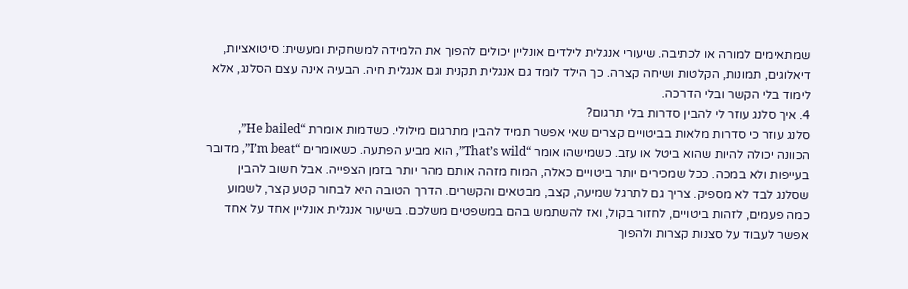שמתאימים למורה או לכתיבה. שיעורי אנגלית לילדים אונליין יכולים להפוך את הלמידה למשחקית ומעשית: סיטואציות, דיאלוגים, תמונות, הקלטות ושיחה קצרה. כך הילד לומד גם אנגלית תקנית וגם אנגלית חיה. הבעיה אינה עצם הסלנג, אלא לימוד בלי הקשר ובלי הדרכה.
4. איך סלנג עוזר לי להבין סדרות בלי תרגום?
סלנג עוזר כי סדרות מלאות בביטויים קצרים שאי אפשר תמיד להבין מתרגום מילולי. כשדמות אומרת “He bailed”, הכוונה יכולה להיות שהוא ביטל או עזב. כשמישהו אומר “That’s wild”, הוא מביע הפתעה. כשאומרים “I’m beat”, מדובר בעייפות ולא במכה. ככל שמכירים יותר ביטויים כאלה, המוח מזהה אותם מהר יותר בזמן הצפייה. אבל חשוב להבין שסלנג לבד לא מספיק. צריך גם לתרגל שמיעה, קצב, מבטאים והקשרים. הדרך הטובה היא לבחור קטע קצר, לשמוע כמה פעמים, לזהות ביטויים, לחזור בקול, ואז להשתמש בהם במשפטים משלכם. בשיעור אנגלית אונליין אחד על אחד אפשר לעבוד על סצנות קצרות ולהפוך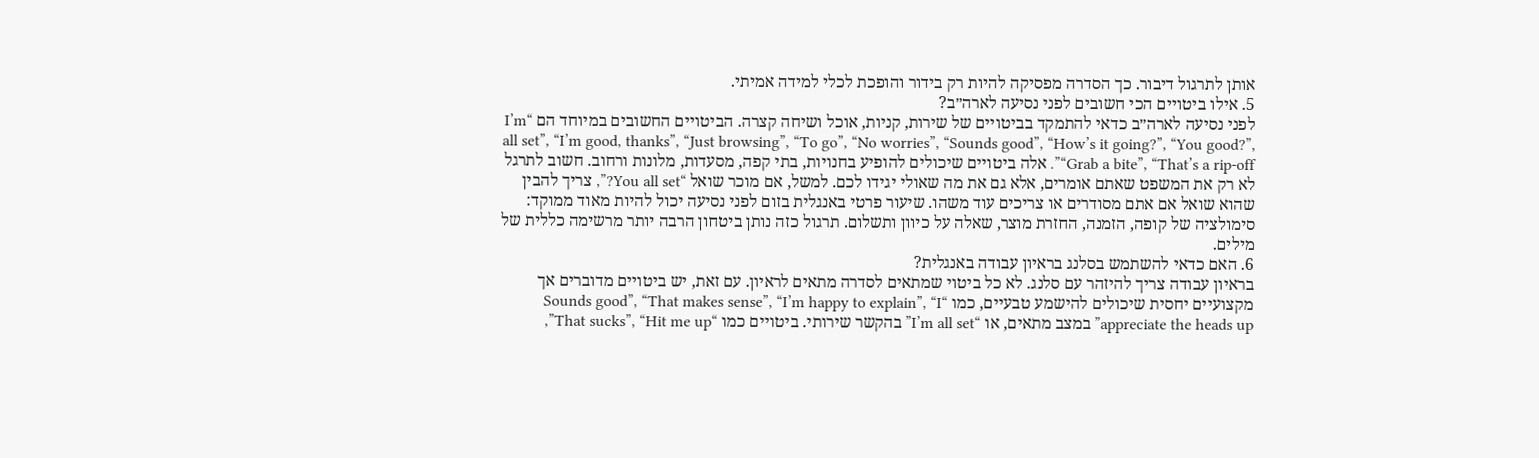אותן לתרגול דיבור. כך הסדרה מפסיקה להיות רק בידור והופכת לכלי למידה אמיתי.
5. אילו ביטויים הכי חשובים לפני נסיעה לארה״ב?
לפני נסיעה לארה״ב כדאי להתמקד בביטויים של שירות, קניות, אוכל ושיחה קצרה. הביטויים החשובים במיוחד הם “I’m all set”, “I’m good, thanks”, “Just browsing”, “To go”, “No worries”, “Sounds good”, “How’s it going?”, “You good?”, “Grab a bite”, “That’s a rip-off”. אלה ביטויים שיכולים להופיע בחנויות, בתי קפה, מסעדות, מלונות ורחוב. חשוב לתרגל לא רק את המשפט שאתם אומרים, אלא גם את מה שאולי יגידו לכם. למשל, אם מוכר שואל “You all set?”, צריך להבין שהוא שואל אם אתם מסודרים או צריכים עוד משהו. שיעור פרטי באנגלית בזום לפני נסיעה יכול להיות מאוד ממוקד: סימולציה של קופה, הזמנה, החזרת מוצר, שאלה על כיוון ותשלום. תרגול כזה נותן ביטחון הרבה יותר מרשימה כללית של מילים.
6. האם כדאי להשתמש בסלנג בראיון עבודה באנגלית?
בראיון עבודה צריך להיזהר עם סלנג. לא כל ביטוי שמתאים לסדרה מתאים לראיון. עם זאת, יש ביטויים מדוברים אך מקצועיים יחסית שיכולים להישמע טבעיים, כמו “Sounds good”, “That makes sense”, “I’m happy to explain”, “I appreciate the heads up” במצב מתאים, או “I’m all set” בהקשר שירותי. ביטויים כמו “That sucks”, “Hit me up”,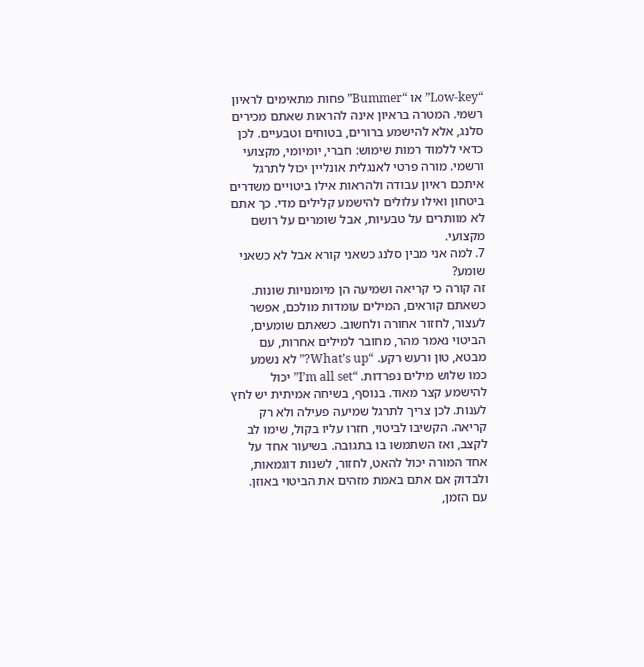“Low-key” או “Bummer” פחות מתאימים לראיון רשמי. המטרה בראיון אינה להראות שאתם מכירים סלנג, אלא להישמע ברורים, בטוחים וטבעיים. לכן כדאי ללמוד רמות שימוש: חברי, יומיומי, מקצועי ורשמי. מורה פרטי לאנגלית אונליין יכול לתרגל איתכם ראיון עבודה ולהראות אילו ביטויים משדרים ביטחון ואילו עלולים להישמע קלילים מדי. כך אתם לא מוותרים על טבעיות, אבל שומרים על רושם מקצועי.
7. למה אני מבין סלנג כשאני קורא אבל לא כשאני שומע?
זה קורה כי קריאה ושמיעה הן מיומנויות שונות. כשאתם קוראים, המילים עומדות מולכם, אפשר לעצור, לחזור אחורה ולחשוב. כשאתם שומעים, הביטוי נאמר מהר, מחובר למילים אחרות, עם מבטא, טון ורעש רקע. “What’s up?” לא נשמע כמו שלוש מילים נפרדות. “I’m all set” יכול להישמע קצר מאוד. בנוסף, בשיחה אמיתית יש לחץ לענות. לכן צריך לתרגל שמיעה פעילה ולא רק קריאה. הקשיבו לביטוי, חזרו עליו בקול, שימו לב לקצב, ואז השתמשו בו בתגובה. בשיעור אחד על אחד המורה יכול להאט, לחזור, לשנות דוגמאות, ולבדוק אם אתם באמת מזהים את הביטוי באוזן. עם הזמן,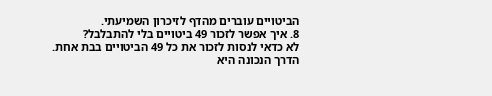הביטויים עוברים מהדף לזיכרון השמיעתי.
8. איך אפשר לזכור 49 ביטויים בלי להתבלבל?
לא כדאי לנסות לזכור את כל 49 הביטויים בבת אחת. הדרך הנכונה היא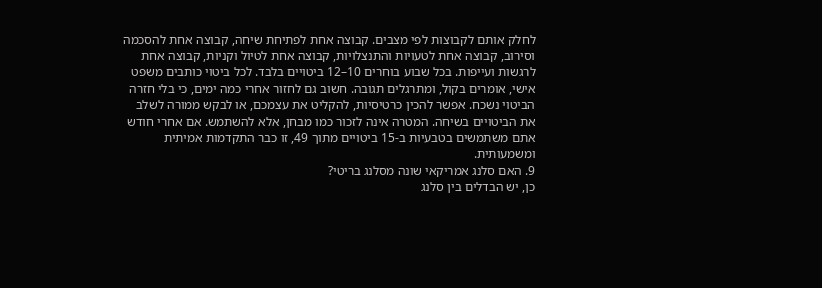לחלק אותם לקבוצות לפי מצבים. קבוצה אחת לפתיחת שיחה, קבוצה אחת להסכמה וסירוב, קבוצה אחת לטעויות והתנצלויות, קבוצה אחת לטיול וקניות, קבוצה אחת לרגשות ועייפות. בכל שבוע בוחרים 10–12 ביטויים בלבד. לכל ביטוי כותבים משפט אישי, אומרים בקול, ומתרגלים תגובה. חשוב גם לחזור אחרי כמה ימים, כי בלי חזרה הביטוי נשכח. אפשר להכין כרטיסיות, להקליט את עצמכם, או לבקש ממורה לשלב את הביטויים בשיחה. המטרה אינה לזכור כמו מבחן, אלא להשתמש. אם אחרי חודש אתם משתמשים בטבעיות ב-15 ביטויים מתוך 49, זו כבר התקדמות אמיתית ומשמעותית.
9. האם סלנג אמריקאי שונה מסלנג בריטי?
כן, יש הבדלים בין סלנג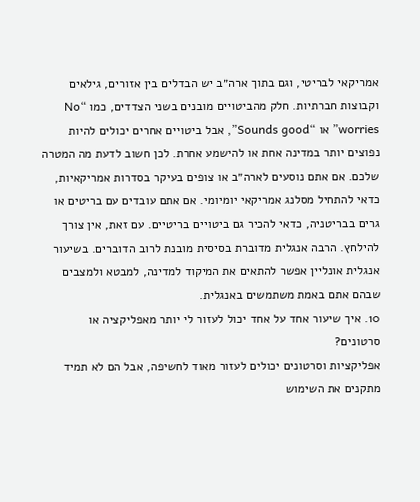אמריקאי לבריטי, וגם בתוך ארה״ב יש הבדלים בין אזורים, גילאים וקבוצות חברתיות. חלק מהביטויים מובנים בשני הצדדים, כמו “No worries” או “Sounds good”, אבל ביטויים אחרים יכולים להיות נפוצים יותר במדינה אחת או להישמע אחרת. לכן חשוב לדעת מה המטרה שלכם. אם אתם נוסעים לארה״ב או צופים בעיקר בסדרות אמריקאיות, כדאי להתחיל מסלנג אמריקאי יומיומי. אם אתם עובדים עם בריטים או גרים בבריטניה, כדאי להכיר גם ביטויים בריטיים. עם זאת, אין צורך להילחץ. הרבה אנגלית מדוברת בסיסית מובנת לרוב הדוברים. בשיעור אנגלית אונליין אפשר להתאים את המיקוד למדינה, למבטא ולמצבים שבהם אתם באמת משתמשים באנגלית.
10. איך שיעור אחד על אחד יכול לעזור לי יותר מאפליקציה או סרטונים?
אפליקציות וסרטונים יכולים לעזור מאוד לחשיפה, אבל הם לא תמיד מתקנים את השימוש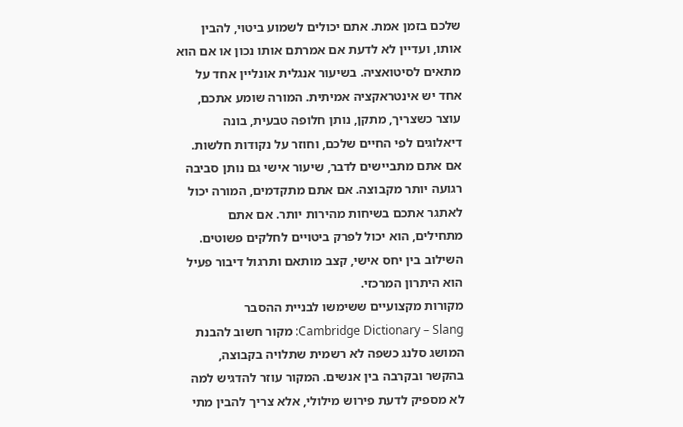שלכם בזמן אמת. אתם יכולים לשמוע ביטוי, להבין אותו, ועדיין לא לדעת אם אמרתם אותו נכון או אם הוא מתאים לסיטואציה. בשיעור אנגלית אונליין אחד על אחד יש אינטראקציה אמיתית. המורה שומע אתכם, עוצר כשצריך, מתקן, נותן חלופה טבעית, בונה דיאלוגים לפי החיים שלכם, וחוזר על נקודות חלשות. אם אתם מתביישים לדבר, שיעור אישי גם נותן סביבה רגועה יותר מקבוצה. אם אתם מתקדמים, המורה יכול לאתגר אתכם בשיחות מהירות יותר. אם אתם מתחילים, הוא יכול לפרק ביטויים לחלקים פשוטים. השילוב בין יחס אישי, קצב מותאם ותרגול דיבור פעיל הוא היתרון המרכזי.
מקורות מקצועיים ששימשו לבניית ההסבר
Cambridge Dictionary – Slang: מקור חשוב להבנת המושג סלנג כשפה לא רשמית שתלויה בקבוצה, בהקשר ובקרבה בין אנשים. המקור עוזר להדגיש למה לא מספיק לדעת פירוש מילולי, אלא צריך להבין מתי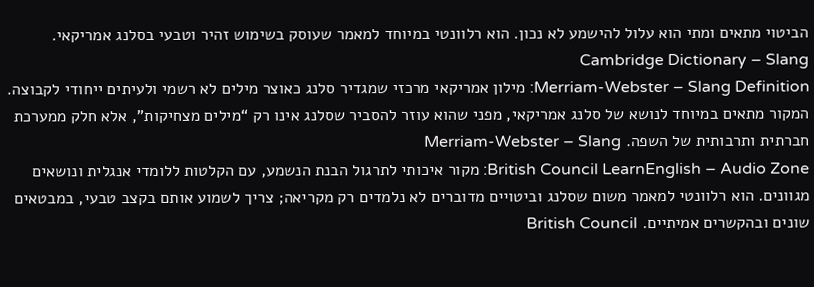הביטוי מתאים ומתי הוא עלול להישמע לא נכון. הוא רלוונטי במיוחד למאמר שעוסק בשימוש זהיר וטבעי בסלנג אמריקאי. Cambridge Dictionary – Slang
Merriam-Webster – Slang Definition: מילון אמריקאי מרכזי שמגדיר סלנג כאוצר מילים לא רשמי ולעיתים ייחודי לקבוצה. המקור מתאים במיוחד לנושא של סלנג אמריקאי, מפני שהוא עוזר להסביר שסלנג אינו רק “מילים מצחיקות”, אלא חלק ממערכת חברתית ותרבותית של השפה. Merriam-Webster – Slang
British Council LearnEnglish – Audio Zone: מקור איכותי לתרגול הבנת הנשמע, עם הקלטות ללומדי אנגלית ונושאים מגוונים. הוא רלוונטי למאמר משום שסלנג וביטויים מדוברים לא נלמדים רק מקריאה; צריך לשמוע אותם בקצב טבעי, במבטאים שונים ובהקשרים אמיתיים. British Council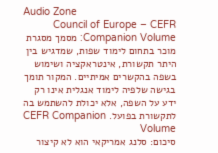Audio Zone
Council of Europe – CEFR Companion Volume: מסמך מסגרת מוכר בתחום לימוד שפות, שמדגיש בין היתר תקשורת, אינטראקציה ושימוש בשפה בהקשרים אמיתיים. המקור תומך בגישה שלפיה לימוד אנגלית אינו רק ידע על השפה, אלא יכולת להשתמש בה לתקשורת בפועל. CEFR Companion Volume
סיכום: סלנג אמריקאי הוא לא קיצור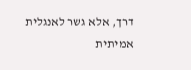דרך, אלא גשר לאנגלית אמיתית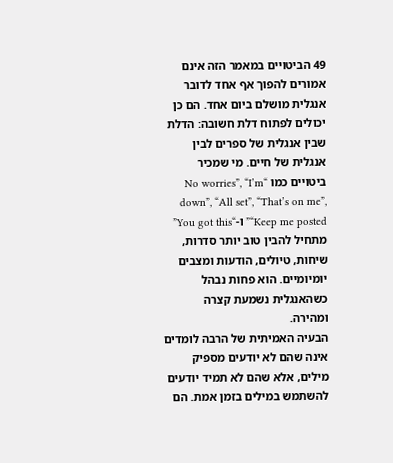49 הביטויים במאמר הזה אינם אמורים להפוך אף אחד לדובר אנגלית מושלם ביום אחד. הם כן יכולים לפתוח דלת חשובה: הדלת שבין אנגלית של ספרים לבין אנגלית של חיים. מי שמכיר ביטויים כמו “No worries”, “I’m down”, “All set”, “That’s on me”, “Keep me posted” ו-“You got this” מתחיל להבין טוב יותר סדרות, שיחות, טיולים, הודעות ומצבים יומיומיים. הוא פחות נבהל כשהאנגלית נשמעת קצרה ומהירה.
הבעיה האמיתית של הרבה לומדים אינה שהם לא יודעים מספיק מילים, אלא שהם לא תמיד יודעים להשתמש במילים בזמן אמת. הם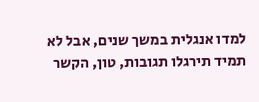למדו אנגלית במשך שנים, אבל לא תמיד תירגלו תגובות, טון, הקשר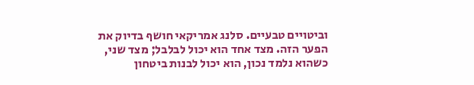וביטויים טבעיים. סלנג אמריקאי חושף בדיוק את הפער הזה. מצד אחד הוא יכול לבלבל; מצד שני, כשהוא נלמד נכון, הוא יכול לבנות ביטחון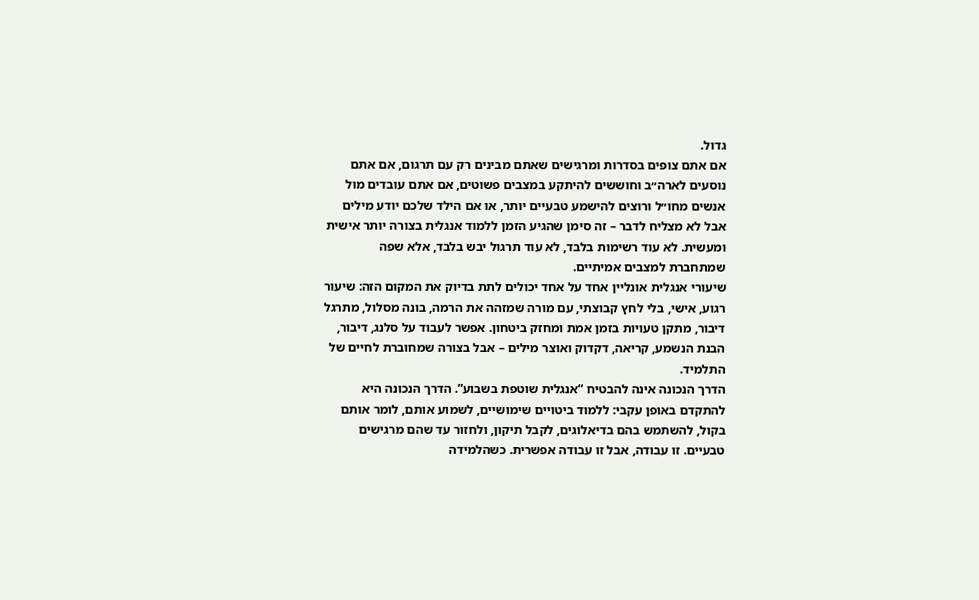גדול.
אם אתם צופים בסדרות ומרגישים שאתם מבינים רק עם תרגום, אם אתם נוסעים לארה״ב וחוששים להיתקע במצבים פשוטים, אם אתם עובדים מול אנשים מחו״ל ורוצים להישמע טבעיים יותר, או אם הילד שלכם יודע מילים אבל לא מצליח לדבר – זה סימן שהגיע הזמן ללמוד אנגלית בצורה יותר אישית ומעשית. לא עוד רשימות בלבד, לא עוד תרגול יבש בלבד, אלא שפה שמתחברת למצבים אמיתיים.
שיעורי אנגלית אונליין אחד על אחד יכולים לתת בדיוק את המקום הזה: שיעור רגוע, אישי, בלי לחץ קבוצתי, עם מורה שמזהה את הרמה, בונה מסלול, מתרגל דיבור, מתקן טעויות בזמן אמת ומחזק ביטחון. אפשר לעבוד על סלנג, דיבור, הבנת הנשמע, קריאה, דקדוק ואוצר מילים – אבל בצורה שמחוברת לחיים של התלמיד.
הדרך הנכונה אינה להבטיח “אנגלית שוטפת בשבוע”. הדרך הנכונה היא להתקדם באופן עקבי: ללמוד ביטויים שימושיים, לשמוע אותם, לומר אותם בקול, להשתמש בהם בדיאלוגים, לקבל תיקון, ולחזור עד שהם מרגישים טבעיים. זו עבודה, אבל זו עבודה אפשרית. כשהלמידה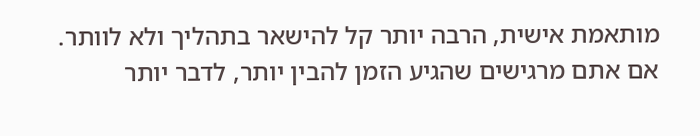מותאמת אישית, הרבה יותר קל להישאר בתהליך ולא לוותר.
אם אתם מרגישים שהגיע הזמן להבין יותר, לדבר יותר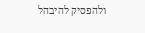ולהפסיק להיבהל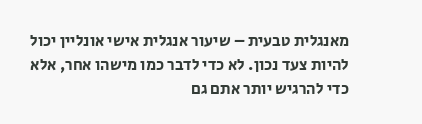מאנגלית טבעית – שיעור אנגלית אישי אונליין יכול להיות צעד נכון. לא כדי לדבר כמו מישהו אחר, אלא כדי להרגיש יותר אתם גם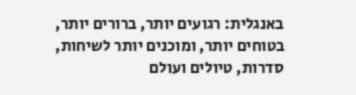באנגלית: רגועים יותר, ברורים יותר, בטוחים יותר, ומוכנים יותר לשיחות, סדרות, טיולים ועולם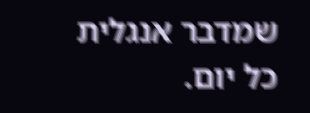שמדבר אנגלית כל יום.